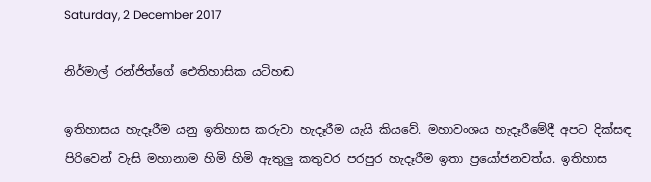Saturday, 2 December 2017

නිර්මාල් රන්ජිත්ගේ ඓතිහාසික යටිහඬ

ඉතිහාසය හැදෑරීම යනු ඉතිහාස කරුවා හැදෑරීම යැයි කියවේ. මහාවංශය හැදෑරීමේදී අපට දික්සඳ පිරිවෙන් වැසි මහානාම හිමි හිමි ඇතුලු කතුවර පරපුර හැදෑරීම ඉතා ප්‍රයෝජනවත්ය. ඉතිහාස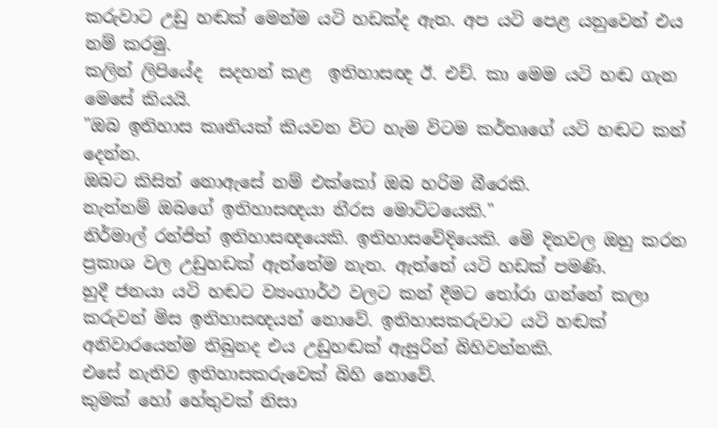කරුවාට උඩු හඬක් මෙන්ම යටි හඩක්ද ඇත. අප යටි පෙළ යනුවෙන් එය නම් කරමු.
කලින් ලිපියේද  සදහන් කළ  ඉතිහාසඥ ඊ. එච්. කා මෙම යටි හඬ ගැන මෙසේ කියයි.
"ඔබ ඉතිහාස කෘතියක් කියවන විට හැම විටම කර්තෘගේ යටි හඬට කන් දෙන්න.
ඔබට කිසිත් නොඇසේ නම් එක්කෝ ඔබ හරිම බීරෙකි.
නැත්නම් ඔබගේ ඉතිහාසඥයා නීරස මොට්ටයෙකි."
නිර්මාල් රන්ජිත් ඉතිහාසඥයෙකි. ඉතිහාසවේදියෙකි. මෙි දිනවල ඔහු කරන ප්‍රකාශ වල උඩුහඩක් ඇත්තේම නැත. ඇත්තේ යටි හඩක් පමණි.
හුදී ජනයා යටි හඬට ව්‍යංගාර්ථ වලට කන් දීමට තෝරා ගන්නේ කලා කරුවන් මිස ඉතිහාසඥයන් නොවේ. ඉතිහාසකරුවාට යටි හඬක්  අනිවාරයෙන්ම තිබුනද එය උඩුහඬක් ඇසුරින් බිහිවන්නකි.
එසේ නැතිව ඉතිහාසකරුවෙක් බිහි නොවේ.
කුමක් හෝ හේතුවක් නිසා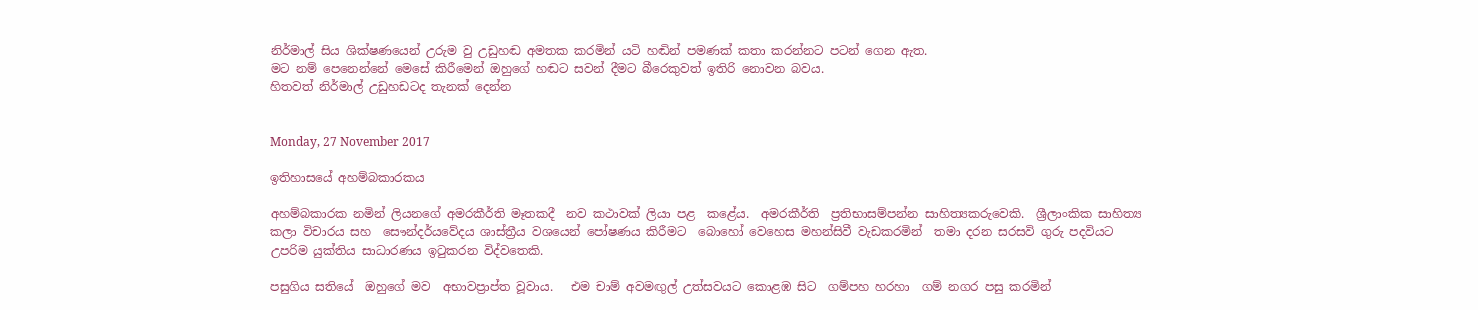නිර්මාල් සිය ශික්ෂණයෙන් උරුම වු උඩුහඬ අමතක කරමින් යටි හඬින් පමණක් කතා කරන්නට පටන් ගෙන ඇත.
මට නම් පෙනෙන්නේ මෙසේ කිරීමෙන් ඔහුගේ හඬට සවන් දීමට බීරෙකුවත් ඉතිරි නොවන බවය.
හිතවත් නිර්මාල් උඩුහඩටද තැනක් දෙන්න


Monday, 27 November 2017

ඉතිහාසයේ අහම්බකාරකය

අහම්බකාරක නමින් ලියනගේ අමරකීර්ති මෑතකදී  නව කථාවක් ලියා පළ  කළේය.  අමරකීර්ති  ප්‍රතිභාසම්පන්න සාහිත්‍යකරුවෙකි.  ශ්‍රීලාංකික සාහිත්‍ය කලා විචාරය සහ  සෞන්දර්යවේදය ශාස්ත්‍රීය වශයෙන් පෝෂණය කිරීමට  බොහෝ වෙහෙස මහන්සිවී වැඩකරමින්  තමා දරන සරසවි ගුරු පදවියට උපරිම යුක්තිය සාධාරණය ඉටුකරන විද්වතෙකි.

පසුගිය සතියේ  ඔහුගේ මව  අභාවප්‍රාප්ත වූවාය.   එම චාම් අවමඟුල් උත්සවයට කොළඹ සිට  ගම්පහ හරහා  ගම් නගර පසු කරමින්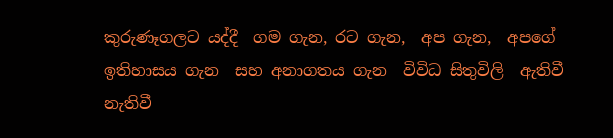කුරුණෑගලට යද්දී  ගම ගැන, රට ගැන,  අප ගැන,  අපගේ ඉතිහාසය ගැන  සහ අනාගතය ගැන  විවිධ සිතුවිලි  ඇතිවී නැතිවී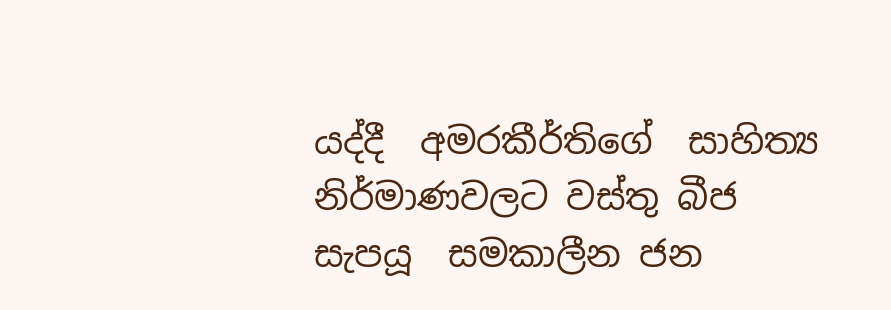යද්දී  අමරකීර්තිගේ  සාහිත්‍ය නිර්මාණවලට වස්තු බීජ සැපයූ  සමකාලීන ජන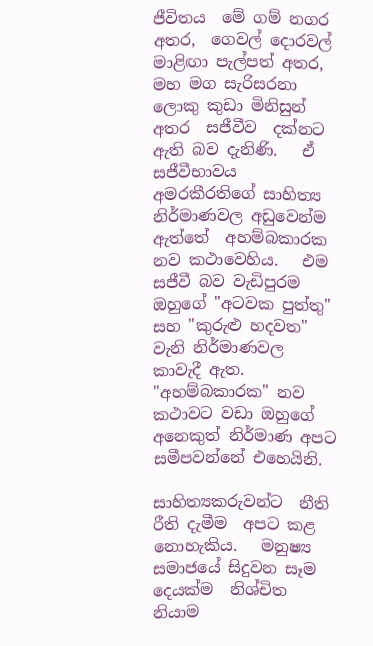ජීවිතය  මේ ගම් නගර අතර,  ගෙවල් දොරවල් මාළිඟා පැල්පත් අතර,  මහ මග සැරිසරනා ලොකු කුඩා මිනිසුන් අතර  සජීවීව  දක්නට ඇති බව දැනිණි.   ඒ සජීවීභාවය  අමරකීරතිගේ සාහිත්‍ය නිර්මාණවල අඩුවෙන්ම ඇත්තේ  අහම්බකාරක නව කථාවෙහිය.   එම සජීවී බව වැඩිපුරම  ඔහුගේ "අටවක පුත්තු" සහ "කුරුළු හදවත"  වැනි නිර්මාණවල  කාවැදී ඇත.   "අහම්බකාරක" නව කථාවට වඩා ඔහුගේ අනෙකුත් නිර්මාණ අපට සමීපවන්නේ එහෙයිනි.

සාහිත්‍යකරුවන්ට  නීති රීති දැමීම  අපට කළ නොහැකිය.   මනුෂ්‍ය සමාජයේ සිදුවන සෑම දෙයක්ම  නිශ්චිත නියාම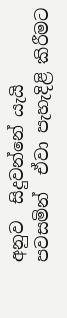අනුව  සිදුවන්නේ යැයි  පවසමින්  ඒවා පැහැදිළි කිරීමට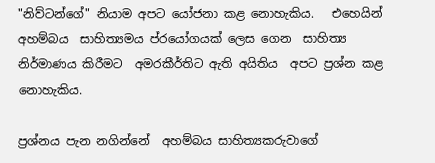"නිව්ටන්ගේ" නියාම අපට යෝජනා කළ නොහැකිය.   එහෙයින් අහම්බය  සාහිත්‍යමය ප්රයෝගයක් ලෙස ගෙන  සාහිත්‍ය  නිර්මාණය කිරීමට  අමරකීර්තිට ඇති අයිතිය  අපට ප්‍රශ්න කළ නොහැකිය.

ප්‍රශ්නය පැන නගින්නේ  අහම්බය සාහිත්‍යකරුවාගේ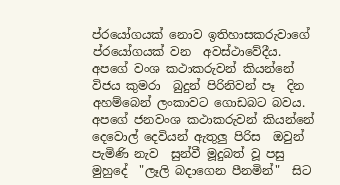ප්රයෝගයක් නොව ඉතිහාසකරුවාගේ  ප්රයෝගයක් වන  අවස්ථාවේදීය.   අපගේ වංශ කථාකරුවන් කියන්නේ  විජය කුමරා  බුදුන් පිරිනිවන් පෑ  දින  අහම්බෙන් ලංකාවට ගොඩබට බවය.   අපගේ ජනවංශ කථාකරුවන් කියන්නේ  දෙවොල් දෙවියන් ඇතුලු පිරිස  ඔවුන් පැමිණි නැව  සුන්වී මූදුබත් වූ පසු  මුහුදේ  "ලෑලි බදාගෙන පීනමින්"  සිට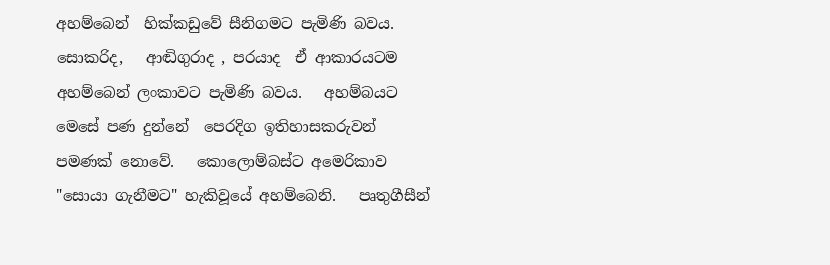අහම්බෙන්  හික්කඩුවේ සීනිගමට පැමිණි බවය.   සොකරිද,   ආඬිගුරාද , පරයාද  ඒ ආකාරයටම  අහම්බෙන් ලංකාවට පැමිණි බවය.   අහම්බයට මෙසේ පණ දුන්නේ  පෙරදිග ඉතිහාසකරුවන් පමණක් නොවේ.   කොලොම්බස්ට අමෙරිකාව "සොයා ගැනීමට" හැකිවූයේ අහම්බෙනි.   පෘතුගීසීන්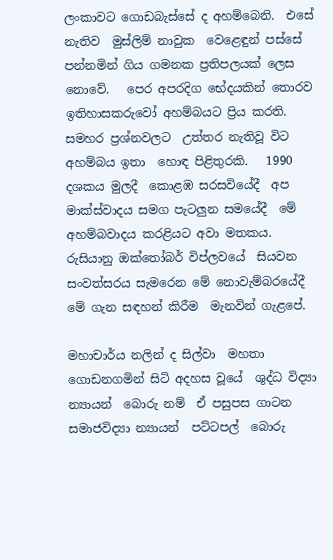ලංකාවට ගොඩබැස්සේ ද අහම්බෙනි.  එසේ නැතිව  මුස්ලිම් නාවුක  වෙළෙඳුන් පස්සේ පන්නමින් ගිය ගමනක ප්‍රතිපලයක් ලෙස නොවේ.   පෙර අපරදිග භේදයකින් තොරව ඉතිහාසකරුවෝ අහම්බයට ප්‍රිය කරති.   සමහර ප්‍රශ්නවලට  උත්තර නැතිවූ විට  අහම්බය ඉතා  හොඳ පිළිතුරකි.   1990 දශකය මුලදී  කොළඹ සරසවියේදී  අප  මාක්ස්වාදය සමග පැටලුන සමයේදී  මේ අහම්බවාදය කරළියට අවා මතකය.   රුසියානු ඔක්තෝබර් විප්ලවයේ  සියවන  සංවත්සරය සැමරෙන මේ නොවැම්බරයේදී  මේ ගැන සඳහන් කිරීම  මැනවින් ගැළපේ.

මහාචාර්ය නලින් ද සිල්වා  මහතා  ගොඩනගමින් සිටි අදහස වූයේ  ශුද්ධ විද්‍යා න්‍යායන්  බොරු නම්  ඒ පසුපස ගාටන  සමාජවිද්‍යා න්‍යායන්  පට්ටපල්  බොරු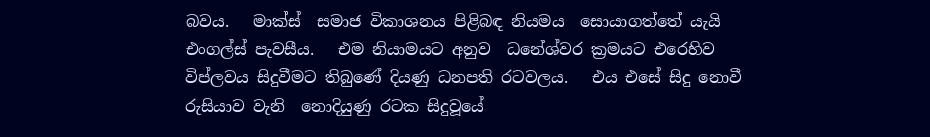බවය.   මාක්ස්  සමාජ විකාශනය පිළිබඳ නියමය  සොයාගත්තේ යැයි  එංගල්ස් පැවසීය.   එම නියාමයට අනුව  ධනේශ්වර ක්‍රමයට එරෙහිව විප්ලවය සිදුවීමට තිබුණේ දියණු ධනපති රටවලය.   එය එසේ සිදු නොවී  රුසියාව වැනි  නොදියුණු රටක සිදුවූයේ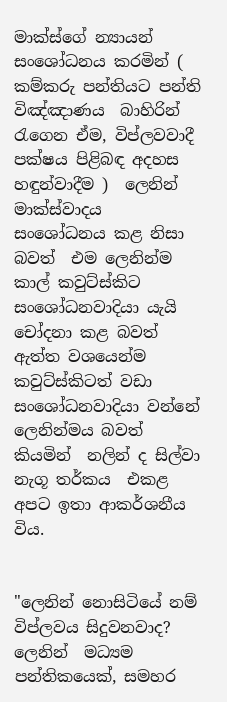මාක්ස්ගේ න්‍යායන් සංශෝධනය කරමින් ( කම්කරු පන්තියට පන්ති විඤ්ඤාණය  බාහිරින් රැගෙන ඒම, විප්ලවවාදී පක්ෂය පිළිබඳ අදහස හඳුන්වාදීම )  ලෙනින්  මාක්ස්වාදය  සංශෝධනය කළ නිසා බවත්  එම ලෙනින්ම  කාල් කවුට්ස්කිට  සංශෝධනවාදියා යැයි  චෝදනා කළ බවත්  ඇත්ත වශයෙන්ම කවුට්ස්කිටත් වඩා  සංශෝධනවාදියා වන්නේ ලෙනින්මය බවත්  කියමින්  නලින් ද සිල්වා නැගූ තර්කය  එකළ අපට ඉතා ආකර්ශනීය විය.


"ලෙනින් නොසිටියේ නම් විප්ලවය සිදුවනවාද?   ලෙනින්  මධ්‍යම පන්තිකයෙක්, සමහර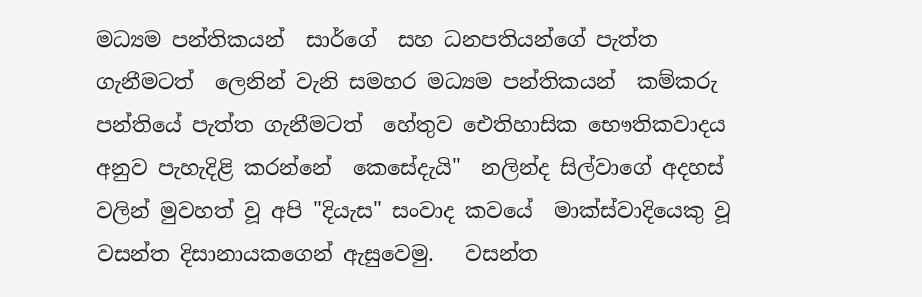මධ්‍යම පන්තිකයන්  සාර්ගේ  සහ ධනපතියන්ගේ පැත්ත ගැනීමටත්  ලෙනින් වැනි සමහර මධ්‍යම පන්තිකයන්  කම්කරු පන්තියේ පැත්ත ගැනීමටත්  හේතුව ඓතිහාසික භෞතිකවාදය අනුව පැහැදිළි කරන්නේ  කෙසේදැයි"  නලින්ද සිල්වාගේ අදහස් වලින් මුවහත් වූ අපි "දියැස" සංවාද කවයේ  මාක්ස්වාදියෙකු වූ  වසන්ත දිසානායකගෙන් ඇසුවෙමු.   වසන්ත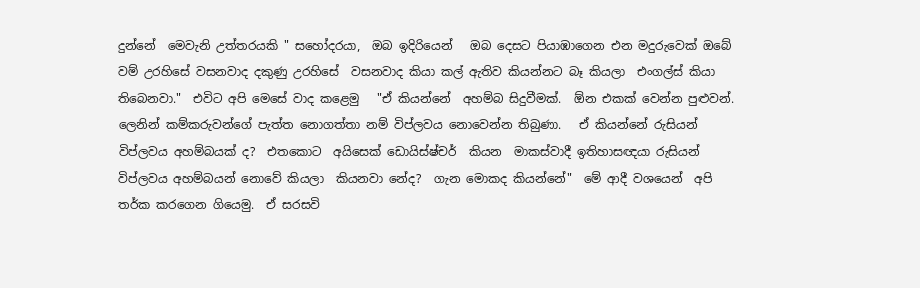දුන්නේ  මෙවැනි උත්තරයකි " සහෝදරයා,  ඔබ ඉදිරියෙන්   ඔබ දෙසට පියාඹාගෙන එන මදුරුවෙක් ඔබේ වම් උරහිසේ වසනවාද දකුණු උරහිසේ  වසනවාද කියා කල් ඇතිව කියන්නට බෑ කියලා  එංගල්ස් කියා තිබෙනවා."  එවිට අපි මෙසේ වාද කළෙමු   "ඒ කියන්නේ  අහම්බ සිදුවීමක්.  ඕන එකක් වෙන්න පුළුවන්.  ලෙනින් කම්කරුවන්ගේ පැත්ත නොගත්තා නම් විප්ලවය නොවෙන්න තිබුණා.   ඒ කියන්නේ රුසියන් විප්ලවය අහම්බයක් ද?  එතකොට  අයිසෙක් ඩොයිස්ෂ්චර්  කියන  මාකස්වාදී ඉතිහාසඥයා රුසියන් විප්ලවය අහම්බයන් නොවේ කියලා  කියනවා නේද?  ගැන මොකද කියන්නේ"  මේ ආදී වශයෙන්  අපි තර්ක කරගෙන ගියෙමු.  ඒ සරසවි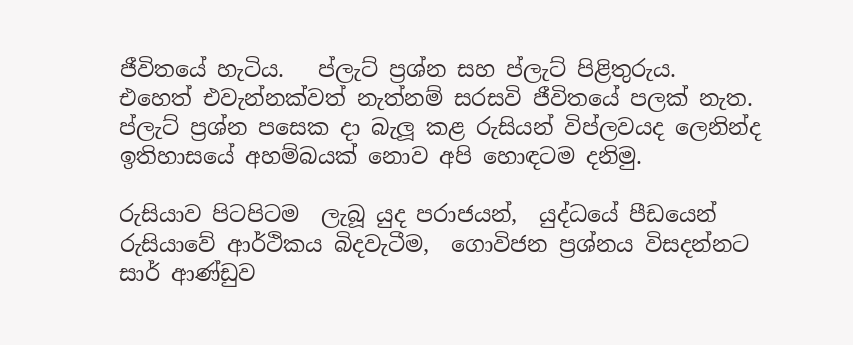ජීවිතයේ හැටිය.   ප්ලැට් ප්‍රශ්න සහ ප්ලැට් පිළිතුරුය.   එහෙත් එවැන්නක්වත් නැත්නම් සරසවි ජීවිතයේ පලක් නැත. ප්ලැට් ප්‍රශ්න පසෙක දා බැලූ කළ රුසියන් විප්ලවයද ලෙනින්ද  ඉතිහාසයේ අහම්බයක් නොව අපි හොඳටම දනිමු.

රුසියාව පිටපිටම  ලැබූ යුද පරාජයන්,  යුද්ධයේ පීඩයෙන් රුසියාවේ ආර්ථිකය බිදවැටීම,  ගොවිජන ප්‍රශ්නය විසදන්නට  සාර් ආණ්ඩුව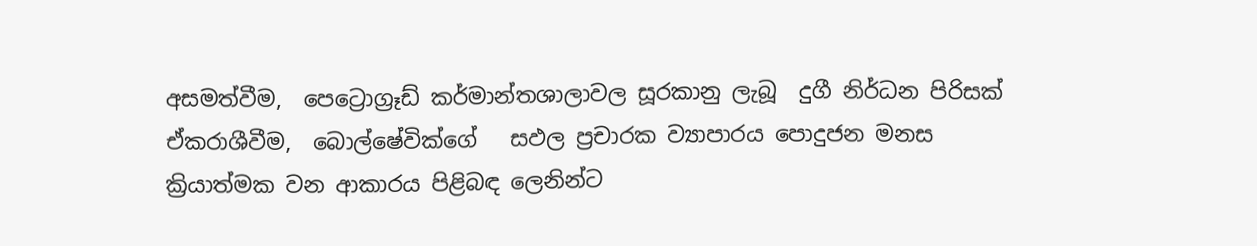අසමත්වීම,  පෙට්‍රොග්‍රෑඩ් කර්මාන්තශාලාවල සූරකානු ලැබූ  දුගී නිර්ධන පිරිසක් ඒකරාශීවීම,  බොල්ෂේවික්ගේ   සඵල ප්‍රචාරක ව්‍යාපාරය පොදුජන මනස  ක්‍රියාත්මක වන ආකාරය පිළිබඳ ලෙනින්ට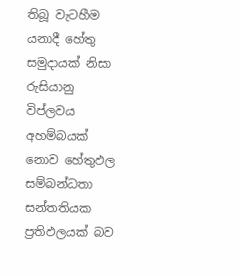තිබූ වැටහීම  යනාදී හේතු සමුදායක් නිසා රුසියානු විප්ලවය අහම්බයක් නොව හේතුඵල සම්බන්ධතා සන්තතියක ප්‍රතිඵලයක් බව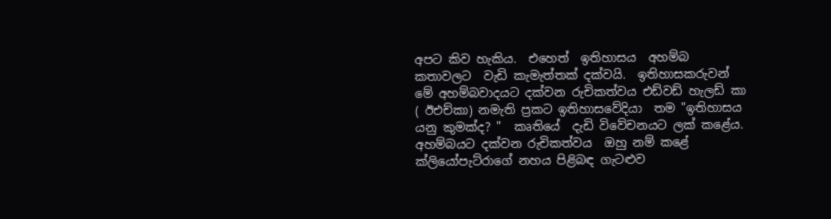අපට කිව හැකිය.  එහෙත්  ඉතිහාසය  අහම්බ කතාවලට  වැඩි කැමැත්තක් දක්වයි.  ඉතිහාසකරුවන් මේ අහම්බවාදයට දක්වන රුචිකත්වය එඩ්වඩ් හැලඩ් කා ( ඊඑච්කා) නමැති ප්‍රකට ඉතිහාසවේදියා  තම "ඉතිහාසය යනු කුමක්ද? "  කෘතියේ  දැඩි විවේචනයට ලක් කළේය.  අහම්බයට දක්වන රුචිකත්වය  ඔහු නම් කළේ  ක්ලියෝපැට්රාගේ නහය පිළිබඳ ගැටළුව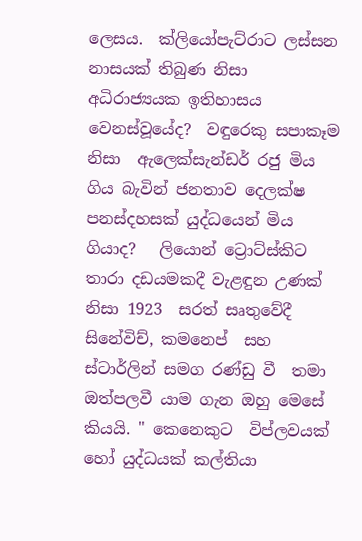ලෙසය.  ක්ලියෝපැට්රාට ලස්සන නාසයක් තිබුණ නිසා අධිරාජ්‍යයක ඉතිහාසය වෙනස්වූයේද?  වඳුරෙකු සපාකෑම නිසා  ඇලෙක්සැන්ඩර් රජු මිය ගිය බැවින් ජනතාව දෙලක්ෂ පනස්දහසක් යුද්ධයෙන් මිය ගියාද?   ලි‍යොන් ට්‍රොට්ස්කිට තාරා දඩයමකදී වැළඳුන උණක් නිසා 1923  සරත් සෘතුවේදී  සිනේවිච්, කමනෙප්  සහ  ස්ටාර්ලින් සමග රණ්ඩු වී  තමා  ඔත්පලවී යාම ගැන ඔහු මෙසේ කියයි. " කෙනෙකුට  විප්ලවයක් හෝ යුද්ධයක් කල්තියා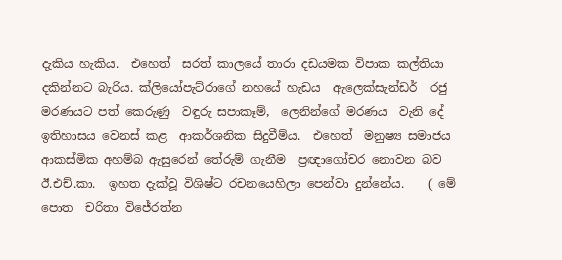දැකිය හැකිය.  එහෙත්  සරත් කාලයේ තාරා දඩයමක විපාක කල්තියා දකින්නට බැරිය. ක්ලියෝපැට්රාගේ නහයේ හැඩය  ඇලෙක්සැන්ඩර්  රජු මරණයට පත් කෙරුණු  වඳුරු සපාකෑම්,  ලෙනින්ගේ මරණය  වැනි දේ  ඉතිහාසය වෙනස් කළ  ආකර්ශනික සිදුවීම්ය.  එහෙත්  මනුෂ්‍ය සමාජය ආකස්මික අහම්බ ඇසුරෙන් තේරුම් ගැනීම  ප්‍රඥාගෝචර නොවන බව ඊ.එච්.කා.  ඉහත දැක්වූ විශිෂ්ට රචනයෙහිලා පෙන්වා දුන්නේය.    ( මේ පොත  චරිතා විජේරත්න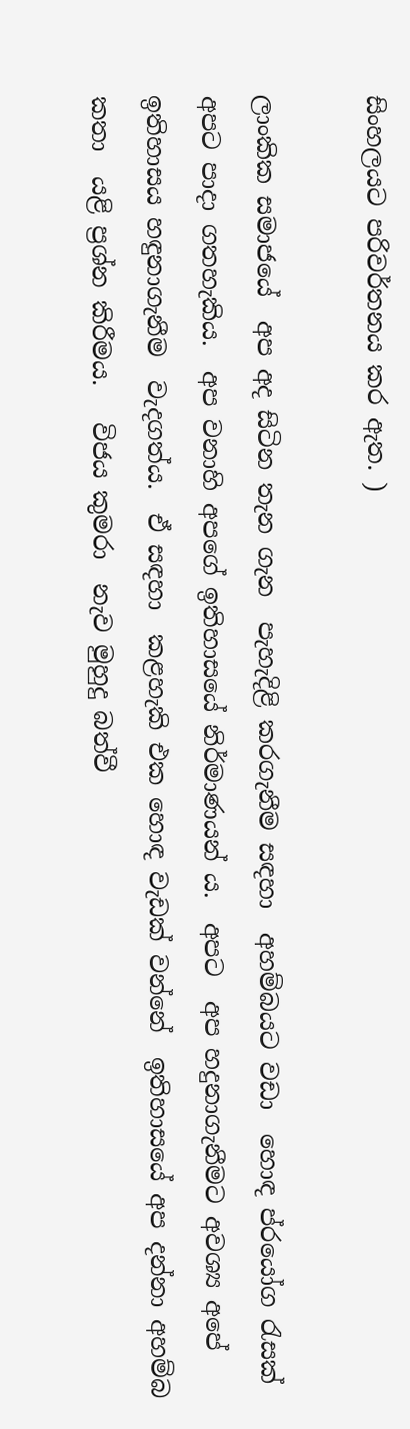සිංහලයට පරිවර්තනය කර ඇත. )

ලාංකික සමාජයේ  අප අද සිටින තැන ගැන  පැහැදිළි කරගැනීම සඳහා  අහම්බයට වඩා  හොඳ ප්රයෝග රැසක්  අපට පාදා ගතහැකිය.  අප වනාහි අපගේ ඉතිහාසයේ නිර්මාණයන් ය.  අපට  අප හදුනාගැනීමට අවශ්‍ය අපේ ඉතිහාසය හඳුනාගැනීම  වැදගත්ය.  ඒ සඳහා  කළහැකි එක හොඳ වැඩක් වන්නේ  ඉතිහාසයේ අප දන්නා අහම්බ කතා  යළි ප්‍රශ්න කිරීමය.   විජය කුමරා  නැව මුහුදු බත්වී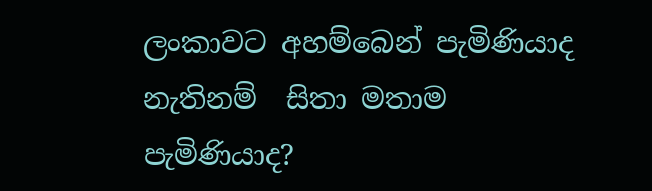ලංකාවට අහම්බෙන් පැමිණියාද  නැතිනම්  සිතා මතාම  පැමිණියාද?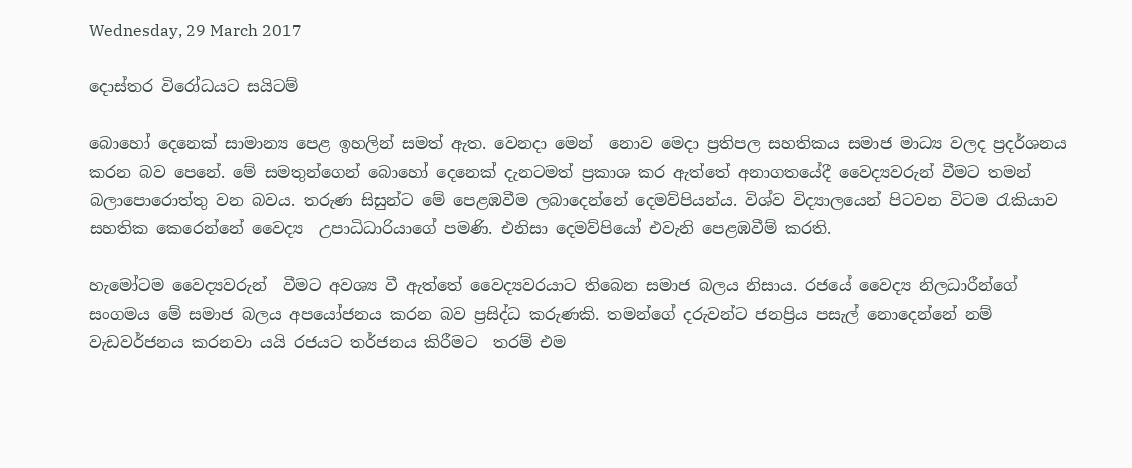Wednesday, 29 March 2017

දොස්තර විරෝධයට සයිටම්

බොහෝ දෙනෙක් සාමාන්‍ය පෙළ ඉහලින් සමත් ඇත. වෙනදා මෙන්  නොව මෙදා ප්‍රතිපල සහතිකය සමාජ මාධ්‍ය වලද ප්‍රදර්ශනය කරන බව පෙනේ. මේ සමතුන්ගෙන් බොහෝ දෙනෙක් දැනටමත් ප්‍රකාශ කර ඇත්තේ අනාගතයේදී වෛද්‍යවරුන් වීමට තමන්   බලාපොරොත්තු වන බවය. තරුණ සිසුන්ට මේ පෙළඹවීම ලබාදෙන්නේ දෙමව්පියන්ය. විශ්ව විද්‍යාලයෙන් පිටවන විටම රැකියාව සහතික කෙරෙන්නේ වෛද්‍ය  උපාධිධාරියාගේ පමණි. එනිසා දෙමව්පියෝ එවැනි පෙළඹවීම් කරති.

හැමෝටම වෛද්‍යවරුන්  වීමට අවශ්‍ය වී ඇත්තේ වෛද්‍යවරයාට තිබෙන සමාජ බලය නිසාය. රජයේ වෛද්‍ය නිලධාරීන්ගේ සංගමය මේ සමාජ බලය අපයෝජනය කරන බව ප්‍රසිද්ධ කරුණකි. තමන්ගේ දරුවන්ට ජනප්‍රිය පසැල් නොදෙන්නේ නම් වැඩවර්ජනය කරනවා යයි රජයට තර්ජනය කිරීමට  තරම් එම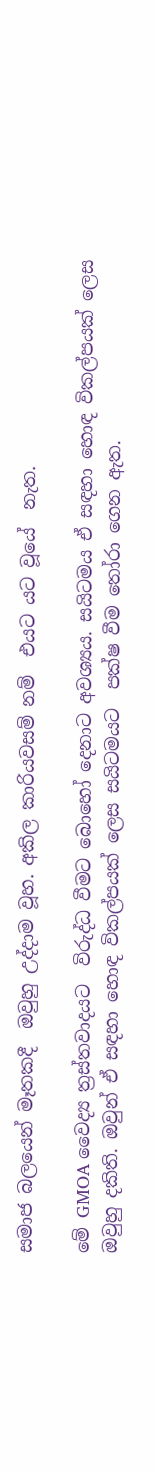සමාජ බලයෙන් මෑතකදී  ඔවුහු උද්දාම වූහ. අකිල කාරියවසම් නම්  එයට යට වූයේ  නැත.

මේ GMOA වෛද්‍ය ත්‍රස්තවාදයට  විරුද්ධ වීමට බොහෝ දෙනාට අවශ්‍යය. සයිටමය ඒ සඳහා හොඳ විකල්පයක් ලෙස ඔවුහු දකිති. ඔවුන් ඒ සඳහා හොඳ විකල්පයක් ලෙස සයිටමයට  පක්ෂ වීම තෝරා ගෙන ඇත.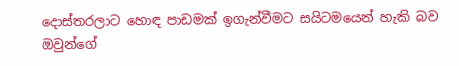දොස්තරලාට හොඳ පාඩමක් ඉගැන්වීමට සයිටමයෙන් හැකි බව ඔවුන්ගේ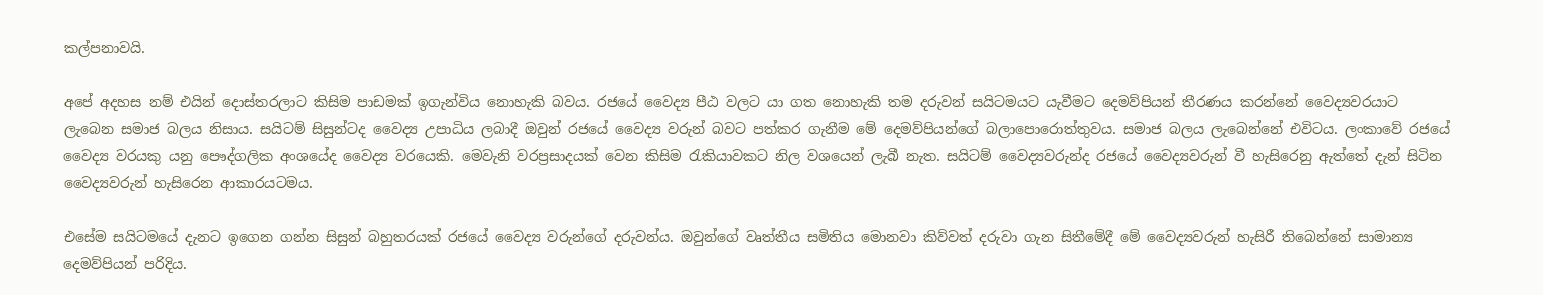කල්පනාවයි.

අපේ අදහස නම් එයින් දොස්තරලාට කිසිම පාඩමක් ඉගැන්විය නොහැකි බවය. රජයේ වෛද්‍ය පීඨ වලට යා ගත නොහැකි තම දරුවන් සයිටමයට යැවීමට දෙමව්පියන් තීරණය කරන්නේ වෛද්‍යවරයාට   ලැබෙන සමාජ බලය නිසාය. සයිටම් සිසුන්ටද වෛද්‍ය උපාධිය ලබාදී ඔවුන් රජයේ වෛද්‍ය වරුන් බවට පත්කර ගැනීම මේ දෙමව්පියන්ගේ බලාපොරොත්තුවය. සමාජ බලය ලැබෙන්නේ එවිටය. ලංකාවේ රජයේ වෛද්‍ය වරයකු යනු පෞද්ගලික අංශයේද වෛද්‍ය වරයෙකි. මෙවැනි වරප්‍රසාදයක් වෙන කිසිම රැකියාවකට නිල වශයෙන් ලැබී නැත. සයිටම් වෛද්‍යවරුන්ද රජයේ වෛද්‍යවරුන් වී හැසිරෙනු ඇත්තේ දැන් සිටින වෛද්‍යවරුන් හැසිරෙන ආකාරයටමය.

එසේම සයිටමයේ දැනට ඉගෙන ගන්න සිසුන් බහුතරයක් රජයේ වෛද්‍ය වරුන්ගේ දරුවන්ය. ඔවුන්ගේ වෘත්තීය සමිතිය මොනවා කිව්වත් දරුවා ගැන සිතීමේදී මේ වෛද්‍යවරුන් හැසිරී තිබෙන්නේ සාමාන්‍ය දෙමව්පියන් පරිදිය.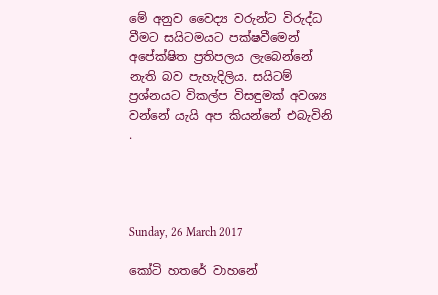මේ අනුව වෛද්‍ය වරුන්ට විරුද්ධ වීමට සයිටමයට පක්ෂවීමෙන් අපේක්ෂිත ප්‍රතිපලය ලැබෙන්නේ නැති බව පැහැදිලිය. සයිටම් ප්‍රශ්නයට විකල්ප විසඳුමක් අවශ්‍ය වන්නේ යැයි අප කියන්නේ එබැවිනි .




Sunday, 26 March 2017

කෝටි හතරේ වාහනේ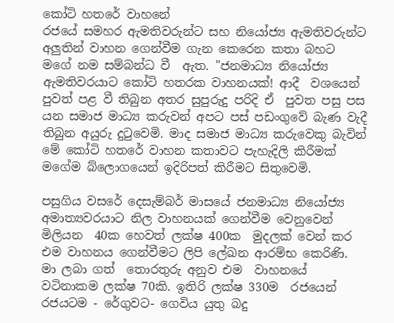කෝටි හතරේ වාහනේ
රජයේ සමහර ඇමතිවරුන්ට සහ නියෝජ්‍ය ඇමතිවරුන්ට අලුතින් වාහන ගෙන්වීම ගැන කෙරෙන කතා බහට මගේ නම සම්බන්ධ වී  ඇත. "ජනමාධ්‍ය නියෝජ්‍ය ඇමතිවරයාට කෝටි හතරක වාහනයක්! ආදී  වශයෙන් පුවත් පළ වී තිබුන අතර සුපුරුදු පරිදි ඒ  පුවත පසු පස යන සමාජ මාධ්‍ය කරුවන් අපට පස් පඩංගුවේ බැණ වැදී  තිබුන අයුරු දුටුවෙමි. මාද සමාජ මාධ්‍ය කරුවෙකු බැවින් මේ කෝටි හතරේ වාහන කතාවට පැහැදිලි කිරීමක් මගේම බ්ලොගයෙන් ඉදිරිපත් කිරීමට සිතුවෙමි.

පසුගිය වසරේ දෙසැම්බර් මාසයේ ජනමාධ්‍ය නියෝජ්‍ය අමාත්‍යවරයාට නිල වාහනයක් ගෙන්වීම වෙනුවෙන් මිලියන  40ක හෙවත් ලක්ෂ 400ක  මුදලක් වෙන් කර එම වාහනය ගෙන්වීමට ලිපි ලේඛන ආරම්භ කෙරිණි. මා ලබා ගත්  තොරතුරු අනුව එම  වාහනයේ වටිනාකම ලක්ෂ 70කි. ඉතිරි ලක්ෂ 330ම  රජයෙන් රජයටම - රේගුවට- ගෙවිය යුතු බදු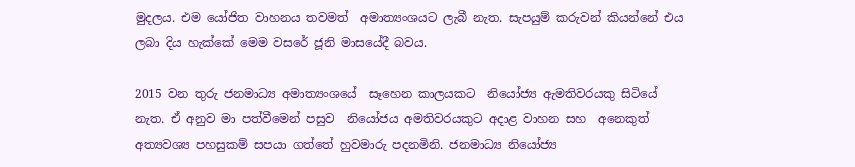මුදලය. එම යෝජිත වාහනය තවමත්  අමාත්‍යංශයට ලැබී නැත. සැපයුම් කරුවන් කියන්නේ එය ලබා දිය හැක්කේ මෙම වසරේ ජූනි මාසයේදී බවය.

2015 වන තුරු ජනමාධ්‍ය අමාත්‍යංශයේ  සෑහෙන කාලයකට  නියෝජ්‍ය ඇමතිවරයකු සිටියේ නැත. ඒ අනුව මා පත්වීමෙන් පසුව  නියෝජය අමතිවරයකුට අදාළ වාහන සහ  අනෙකුත් අත්‍යවශ්‍ය පහසුකම් සපයා ගත්තේ හුවමාරු පදනමිනි. ජනමාධ්‍ය නියෝජ්‍ය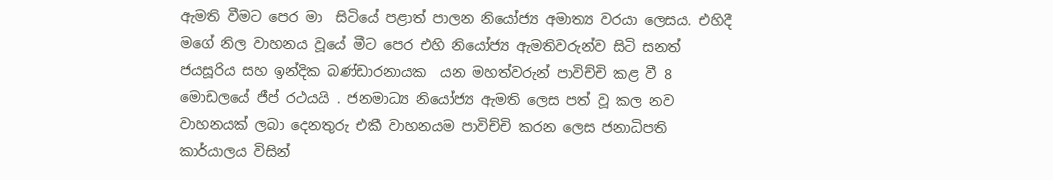ඇමති වීමට පෙර මා  සිටියේ පළාත් පාලන නියෝජ්‍ය අමාත්‍ය වරයා ලෙසය. එහිදී මගේ නිල වාහනය වූයේ මීට පෙර එහි නියෝජ්‍ය ඇමතිවරුන්ව සිටි සනත් ජයසූරිය සහ ඉන්දික බණ්ඩාරනායක  යන මහත්වරුන් පාවිච්චි කළ වී 8 මොඩලයේ ජීප් රථයයි . ජනමාධ්‍ය නියෝජ්‍ය ඇමති ලෙස පත් වූ කල නව වාහනයක් ලබා දෙනතුරු එකී වාහනයම පාවිච්චි කරන ලෙස ජනාධිපති කාර්යාලය විසින්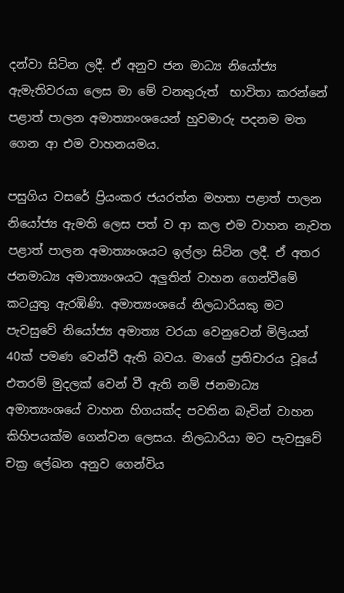දන්වා සිටින ලදී. ඒ අනුව ජන මාධ්‍ය නියෝජ්‍ය ඇමැතිවරයා ලෙස මා මේ වනතුරුත්  භාවිතා කරන්නේ පළාත් පාලන අමාත්‍යාංශයෙන් හුවමාරු පදනම මත ගෙන ආ එම වාහනයමය.

පසුගිය වසරේ ප්‍රියංකර ජයරත්න මහතා පළාත් පාලන නියෝජ්‍ය ඇමති ලෙස පත් ව ආ කල එම වාහන නැවත පළාත් පාලන අමාත්‍යංශයට ඉල්ලා සිටින ලදී. ඒ අතර ජනමාධ්‍ය අමාත්‍යංශයට අලුතින් වාහන ගෙන්වීමේ කටයුතු ඇරඹිණි. අමාත්‍යංශයේ නිලධාරියකු මට පැවසුවේ නියෝජ්‍ය අමාත්‍ය වරයා වෙනුවෙන් මිලියන් 40ක් පමණ වෙන්වී ඇති බවය. මාගේ ප්‍රතිචාරය වූයේ එතරම් මුදලක් වෙන් වී ඇති නම් ජනමාධ්‍ය අමාත්‍යංශයේ වාහන හිගයක්ද පවතින බැවින් වාහන කිහිපයක්ම ගෙන්වන ලෙසය. නිලධාරියා මට පැවසුවේ චක්‍ර ලේඛන අනුව ගෙන්විය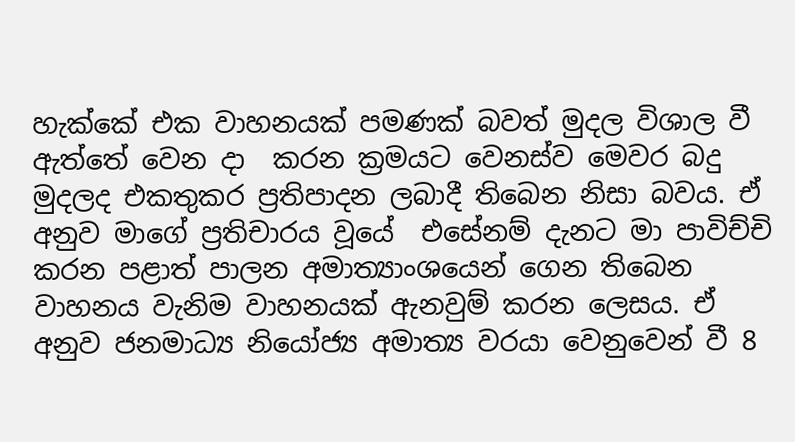හැක්කේ එක වාහනයක් පමණක් බවත් මුදල විශාල වී ඇත්තේ වෙන දා  කරන ක්‍රමයට වෙනස්ව මෙවර බදු මුදලද එකතුකර ප්‍රතිපාදන ලබාදී තිබෙන නිසා බවය. ඒ අනුව මාගේ ප්‍රතිචාරය වූයේ  එසේනම් දැනට මා පාවිච්චි කරන පළාත් පාලන අමාත්‍යාංශයෙන් ගෙන තිබෙන වාහනය වැනිම වාහනයක් ඇනවුම් කරන ලෙසය. ඒ අනුව ජනමාධ්‍ය නියෝජ්‍ය අමාත්‍ය වරයා වෙනුවෙන් වී 8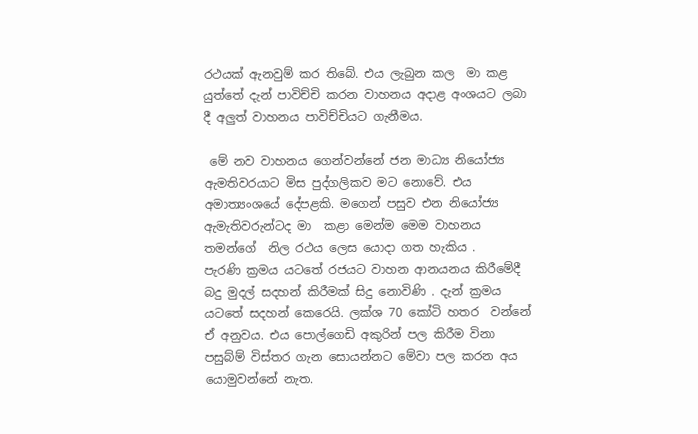රථයක් ඇනවුම් කර තිබේ. එය ලැබුන කල  මා කළ  යුත්තේ දැන් පාවිච්චි කරන වාහනය අදාළ අංශයට ලබා දී අලුත් වාහනය පාවිච්චියට ගැනීමය.

 මේ නව වාහනය ගෙන්වන්නේ ජන මාධ්‍ය නියෝජ්‍ය ඇමතිවරයාට මිස පුද්ගලිකව මට නොවේ. එය අමාත්‍යංශයේ දේපළකි. මගෙන් පසුව එන නියෝජ්‍ය ඇමැතිවරුන්ටද මා  කළා මෙන්ම මෙම වාහනය තමන්ගේ  නිල රථය ලෙස යොදා ගත හැකිය .
පැරණි ක්‍රමය යටතේ රජයට වාහන ආනයනය කිරීමේදී බදු මුදල් සදහන් කිරීමක් සිදු නොවිණි . දැන් ක්‍රමය යටතේ සදහන් කෙරෙයි. ලක්ශ 70 කෝටි හතර  වන්නේ  ඒ අනුවය. එය පොල්ගෙඩි අකුරින් පල කිරීම විනා පසුබ්ම් විස්තර ගැන සොයන්නට මේවා පල කරන අය යොමුවන්නේ නැත.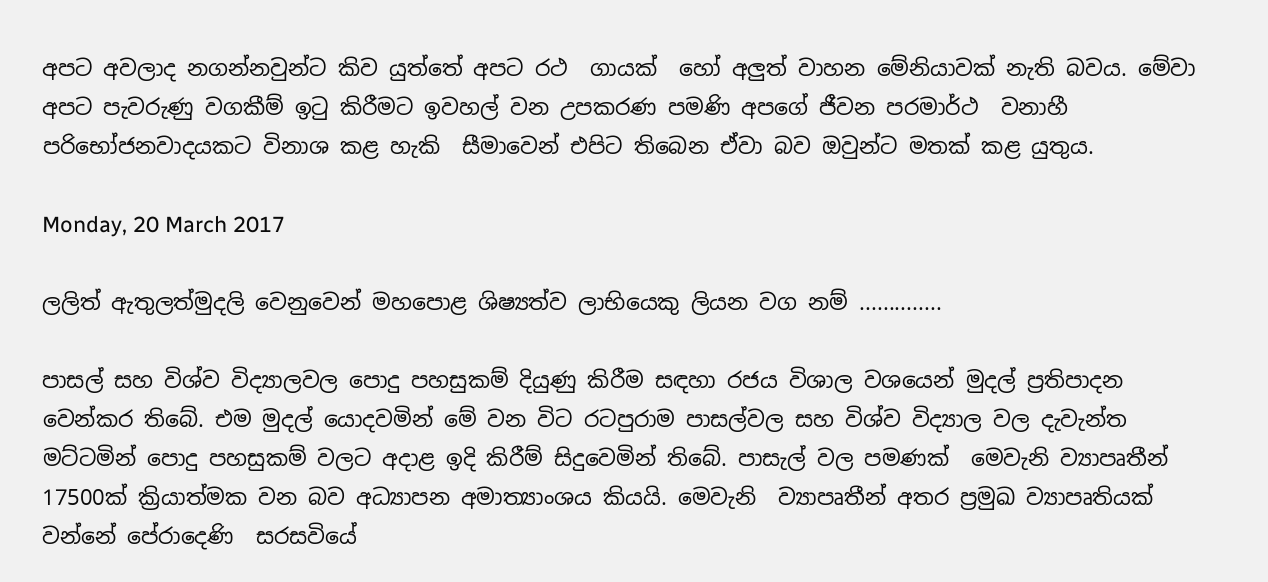අපට අවලාද නගන්නවුන්ට කිව යුත්තේ අපට රථ  ගායක්  හෝ අලුත් වාහන මේනියාවක් නැති බවය. මේවා අපට පැවරුණු වගකීම් ඉටු කිරීමට ඉවහල් වන උපකරණ පමණි අපගේ ජීවන පරමාර්ථ  වනාහී පරිභෝජනවාදයකට විනාශ කළ හැකි  සීමාවෙන් එපිට තිබෙන ඒවා බව ඔවුන්ට මතක් කළ යුතුය.

Monday, 20 March 2017

ලලිත් ඇතුලත්මුදලි වෙනුවෙන් මහපොළ ශිෂ්‍යත්ව ලාභියෙකු ලියන වග නම් ..............

පාසල් සහ විශ්ව විද්‍යාලවල පොදු පහසුකම් දියුණු කිරීම සඳහා රජය විශාල වශයෙන් මුදල් ප්‍රතිපාදන වෙන්කර තිබේ. එම මුදල් යොදවමින් මේ වන විට රටපුරාම පාසල්වල සහ විශ්ව විද්‍යාල වල දැවැන්ත මට්ටමින් පොදු පහසුකම් වලට අදාළ ඉදි කිරීම් සිදුවෙමින් තිබේ. පාසැල් වල පමණක්  මෙවැනි ව්‍යාපෘතීන් 17500ක් ක්‍රියාත්මක වන බව අධ්‍යාපන අමාත්‍යාංශය කියයි. මෙවැනි  ව්‍යාපෘතීන් අතර ප්‍රමුඛ ව්‍යාපෘතියක් වන්නේ පේරාදෙණි  සරසවියේ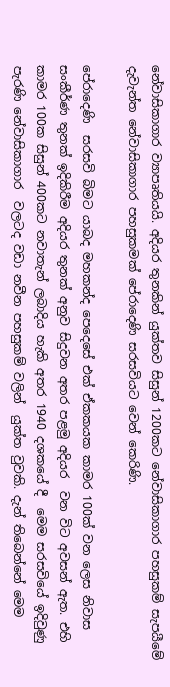නේවාසිකාගාර ව්‍යාපෘතියයි. අදියර තුනකින් යුක්තව සිසුන් 1200කට නේවාසිකාගාර පහසුකම් සැපයීමේ දැවැන්ත නේවාසිකාගාර පහසුකමක් පේරාදෙණි සරසවියට වෙන් කෙරිණි.

පේරාදෙණි  සරසවි බිමට යාබද මහකන්ද පෙදෙසේ එක් ඒකකයක කාමර 100ක් වන ලෙස නිවාස සංකීර්ණ තුනක් ඉදිකිරීම අදියර තුනක් අනුව සිදුවන අතර පළමු අදියර  වන විට අවසන් ඇත. එහි කාමර 100ක සිසුන් 400කට නවාතැන් ලබාදිය හැකි අතර 1940 දශකයේ දී  මෙම සරසවියේ ඉදිවුණු පැරණි නේවාසිකාගාර  වලටද වඩා නවීන පහසුකම් වලින්  යුක්ත වුවකි. දැන් තිබෙන්නේ මෙම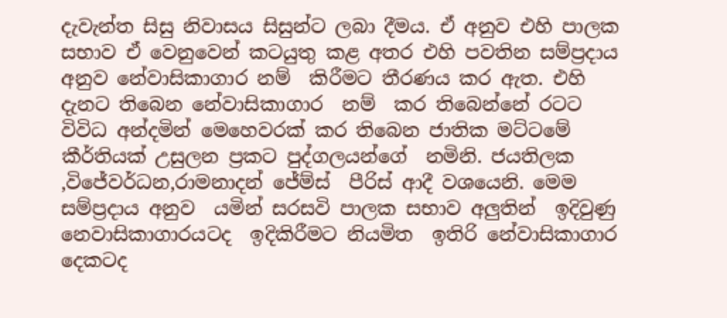දැවැන්ත සිසු නිවාසය සිසුන්ට ලබා දීමය. ඒ අනුව එහි පාලක සභාව ඒ වෙනුවෙන් කටයුතු කළ අතර එහි පවතින සම්ප්‍රදාය අනුව නේවාසිකාගාර නම්  කිරීමට තීරණය කර ඇත. එහි දැනට තිබෙන නේවාසිකාගාර  නම්  කර තිබෙන්නේ රටට විවිධ අන්දමින් මෙහෙවරක් කර තිබෙන ජාතික මට්ටමේ කීර්තියක් උසුලන ප්‍රකට පුද්ගලයන්ගේ  නමිනි. ජයතිලක ,විජේවර්ධන,රාමනාදන් ජේම්ස්  පීරිස් ආදී වශයෙනි. මෙම සම්ප්‍රදාය අනුව  යමින් සරසවි පාලක සභාව අලුතින්  ඉදිවුණු නෙවාසිකාගාරයටද  ඉදිකිරීමට නියමිත  ඉතිරි නේවාසිකාගාර දෙකටද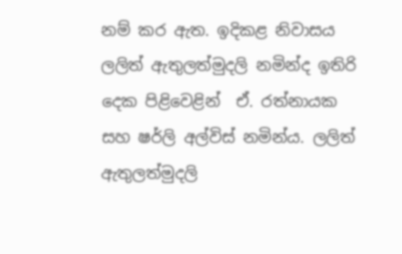නම් කර ඇත. ඉදිකළ නිවාසය ලලිත් ඇතුලත්මුදලි නමින්ද ඉතිරි දෙක පිළිවෙළින්  ඒ. රත්නායක  සහ ෂර්ලි අල්විස් නමින්ය. ලලිත් ඇතුලත්මුදලි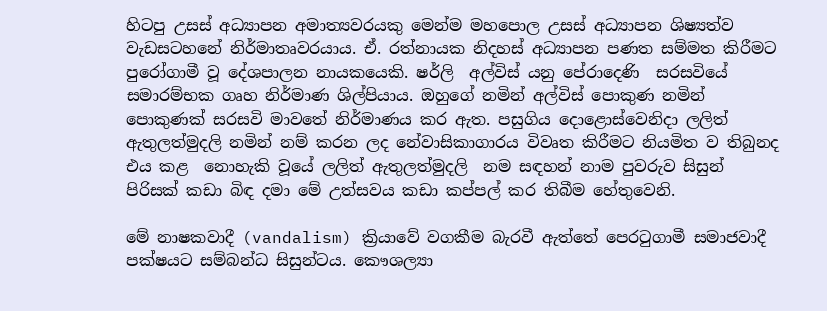හිටපු උසස් අධ්‍යාපන අමාත්‍යවරයකු මෙන්ම මහපොල උසස් අධ්‍යාපන ශිෂ්‍යත්ව වැඩසටහනේ නිර්මාතෘවරයාය. ඒ. රත්නායක නිදහස් අධ්‍යාපන පණත සම්මත කිරීමට පුරෝගාමී වූ දේශපාලන නායකයෙකි. ෂර්ලි  අල්විස් යනු පේරාදෙණි  සරසවියේ සමාරම්භක ගෘහ නිර්මාණ ශිල්පියාය. ඔහුගේ නමින් අල්විස් පොකුණ නමින් පොකුණක් සරසවි මාවතේ නිර්මාණය කර ඇත. පසුගිය දොළොස්වෙනිදා ලලිත් ඇතුලත්මුදලි නමින් නම් කරන ලද නේවාසිකාගාරය විවෘත කිරීමට නියමිත ව තිබුනද එය කළ  නොහැකි වූයේ ලලිත් ඇතුලත්මුදලි  නම සඳහන් නාම පුවරුව සිසුන් පිරිසක් කඩා බිඳ දමා මේ උත්සවය කඩා කප්පල් කර තිබීම හේතුවෙනි.

මේ නාෂකවාදී (vandalism) ක්‍රියාවේ වගකීම බැරවී ඇත්තේ පෙරටුගාමී සමාජවාදී පක්ෂයට සම්බන්ධ සිසුන්ටය. කෞශල්‍යා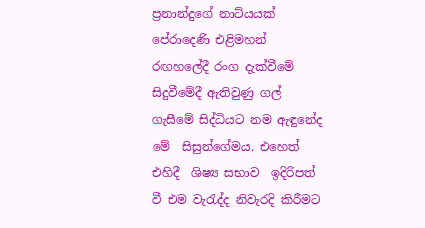ප්‍රනාන්දුගේ නාට්යයක් පේරාදෙණි එළිමහන් රඟහලේදී රංග දැක්වීමේ සිදුවීමේදී ඇතිවුණු ගල් ගැසීමේ සිද්ධියට නම ඇඳුනේද  මේ  සිසුන්ගේමය. එහෙත් එහිදී  ශිෂ්‍ය සභාව  ඉදිරිපත් වී එම වැරැද්ද නිවැරදි කිරීමට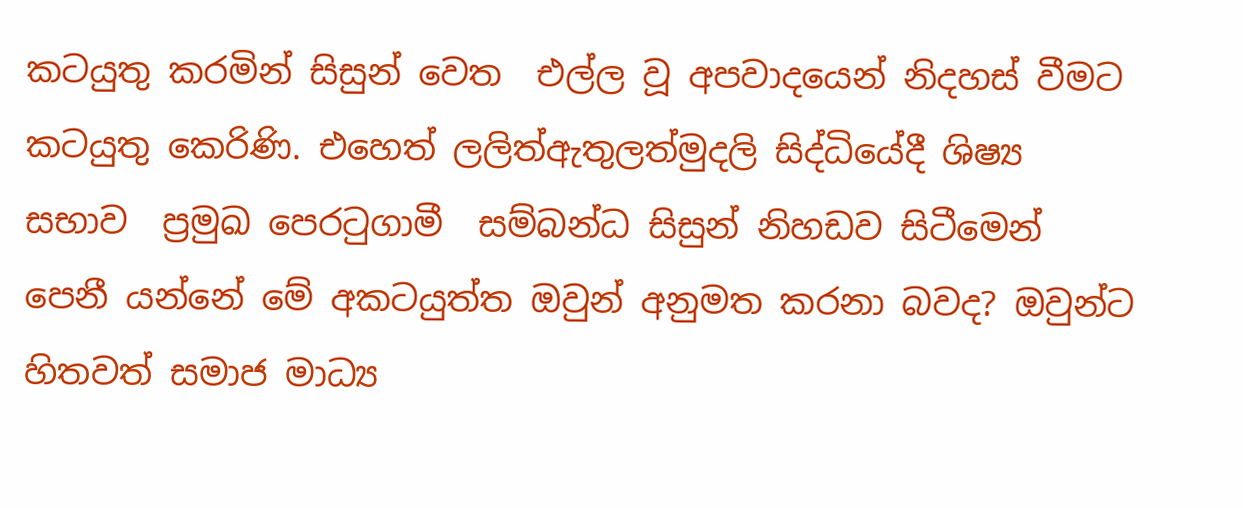කටයුතු කරමින් සිසුන් වෙත  එල්ල වූ අපවාදයෙන් නිදහස් වීමට කටයුතු කෙරිණි. එහෙත් ලලිත්ඇතුලත්මුදලි සිද්ධියේදී ශිෂ්‍ය සභාව  ප්‍රමුඛ පෙරටුගාමී  සම්බන්ධ සිසුන් නිහඩව සිටීමෙන් පෙනී යන්නේ මේ අකටයුත්ත ඔවුන් අනුමත කරනා බවද? ඔවුන්ට හිතවත් සමාජ මාධ්‍ය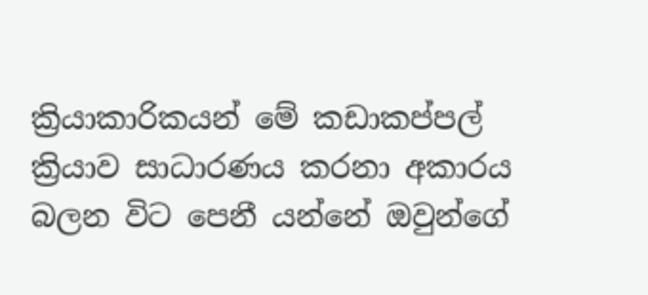ක්‍රියාකාරිකයන් මේ කඩාකප්පල් ක්‍රියාව සාධාරණය කරනා අකාරය බලන විට පෙනී යන්නේ ඔවුන්ගේ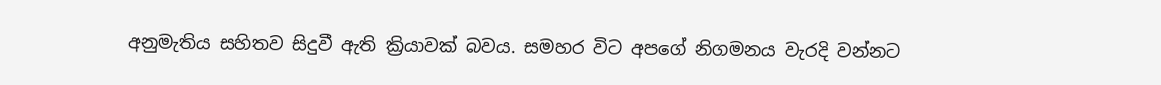අනුමැතිය සහිතව සිදුවී ඇති ක්‍රියාවක් බවය. සමහර විට අපගේ නිගමනය වැරදි වන්නට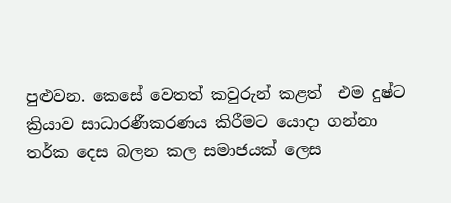පුළුවන. කෙසේ වෙතත් කවුරුන් කළත්  එම දුෂ්ට ක්‍රියාව සාධාරණීකරණය කිරීමට යොදා ගන්නා  තර්ක දෙස බලන කල සමාජයක් ලෙස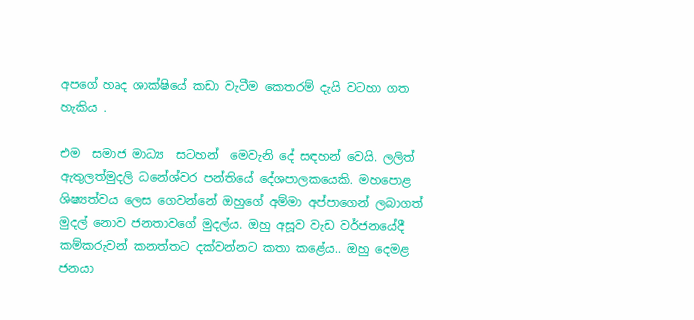අපගේ හෘද ශාක්ෂියේ කඩා වැටීම කෙතරම් දැයි වටහා ගත හැකිය .

එම  සමාජ මාධ්‍ය  සටහන්  මෙවැනි දේ සඳහන් වෙයි. ලලිත් ඇතුලත්මුදලි ධනේශ්වර පන්තියේ දේශපාලකයෙකි. මහපොළ ශිෂ්‍යත්වය ලෙස ගෙවන්නේ ඔහුගේ අම්මා අප්පාගෙන් ලබාගත් මුදල් නොව ජනතාවගේ මුදල්ය. ඔහු අසූව වැඩ වර්ජනයේදී කම්කරුවන් කනත්තට දක්වන්නට කතා කළේය.. ඔහු දෙමළ ජනයා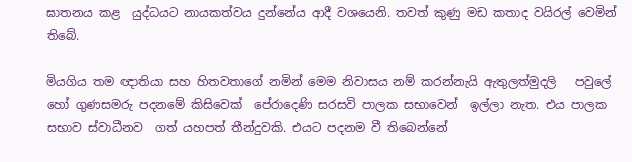ඝාතනය කළ  යුද්ධයට නායකත්වය දුන්නේය ආදී වශයෙනි. තවත් කුණු මඩ කතාද වයිරල් වෙමින් තිබේ.

මියගිය තම ඥාතියා සහ හිතවතාගේ නමින් මෙම නිවාසය නම් කරන්නැයි ඇතුලත්මුදලි   පවුලේ හෝ ගුණසමරු පදනමේ කිසිවෙක්  පේරාදෙණි සරසවි පාලක සභාවෙන්  ඉල්ලා නැත. එය පාලක සභාව ස්වාධීනව  ගත් යහපත් තීන්දුවකි. එයට පදනම වී තිබෙන්නේ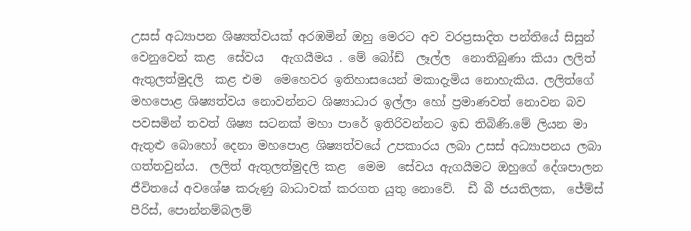උසස් අධ්‍යාපන ශිෂ්‍යත්වයක් අරඹමින් ඔහු මෙරට අව වරප්‍රසාදිත පන්තියේ සිසුන් වෙනුවෙන් කළ  සේවය   ඇගයීමය . මේ බෝඩ්  ලෑල්ල  නොතිබුණා කියා ලලිත් ඇතුලත්මුදලි  කළ එම  මෙහෙවර ඉතිහාසයෙන් මකාදැමිය නොහැකිය. ලලිත්ගේ මහපොළ ශිෂ්‍යත්වය නොවන්නට ශිෂ්‍යාධාර ඉල්ලා හෝ ප්‍රමාණවත් නොවන බව පවසමින් තවත් ශිෂ්‍ය සටනක් මහා පාරේ ඉතිරිවන්නට ඉඩ තිබිණි.මේ ලියන මා ඇතුළු බොහෝ දෙනා මහපොළ ශිෂ්‍යත්වයේ උපකාරය ලබා උසස් අධ්‍යාපනය ලබා ගත්තවුන්ය.  ලලිත් ඇතුලත්මුදලි කළ  මෙම  සේවය ඇගයීමට ඔහුගේ දේශපාලන ජීවිතයේ අවශේෂ කරුණු බාධාවක් කරගත යුතු නොවේ.  ඩී බී ජයතිලක,  ජේම්ස්  පීරිස්, පොන්නම්බලම්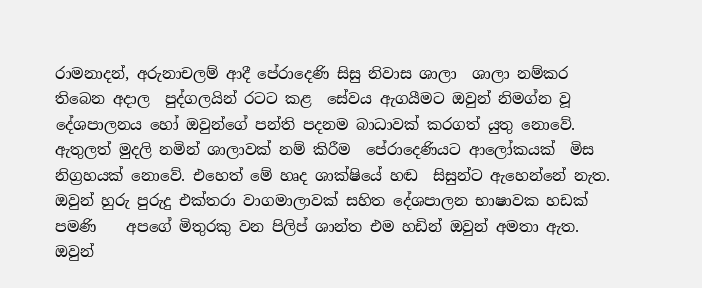රාමනාදන්, අරුනාචලම් ආදී පේරාදෙණි සිසු නිවාස ශාලා  ශාලා නම්කර තිබෙන අදාල  පුද්ගලයින් රටට කළ  සේවය ඇගයීමට ඔවුන් නිමග්න වූ දේශපාලනය හෝ ඔවුන්ගේ පන්ති පදනම බාධාවක් කරගත් යුතු නොවේ. ඇතුලත් මුදලි නමින් ශාලාවක් නම් කිරීම  පේරාදෙණියට ආලෝකයක්  මිස නිග්‍රහයක් නොවේ. එහෙත් මේ හෘද ශාක්ෂියේ හඬ  සිසුන්ට ඇහෙන්නේ නැත. ඔවුන් හුරු පුරුදු එක්තරා වාගමාලාවක් සහිත දේශපාලන භාෂාවක හඩක් පමණි    අපගේ මිතුරකු වන පිලිප් ශාන්ත එම හඩින් ඔවුන් අමතා ඇත.
ඔවුන්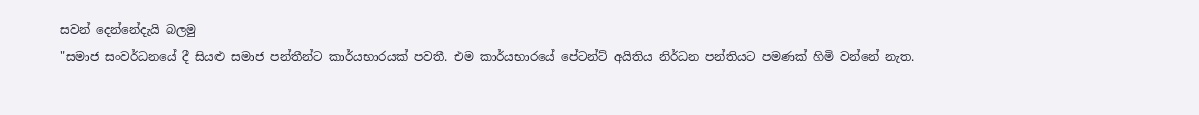සවන් දෙන්නේදැයි බලමු
"සමාජ සංවර්ධනයේ දී සියළු සමාජ පන්තීන්ට කාර්යභාරයක් පවතී. එම කාර්යභාරයේ පේටන්ට් අයිතිය නිර්ධන පන්තියට පමණක් හිමි වන්නේ නැත.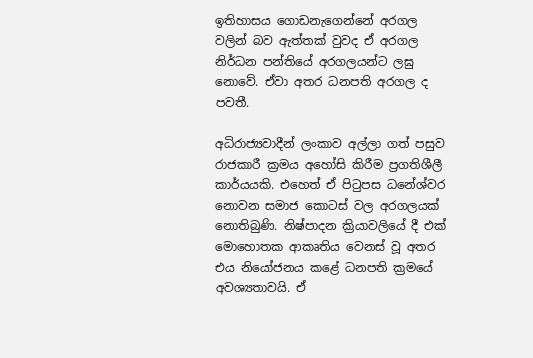ඉතිහාසය ගොඩනැගෙන්නේ අරගල වලින් බව ඇත්තක් වුවද ඒ අරගල නිර්ධන පන්තියේ අරගලයන්ට ලඝු නොවේ. ඒවා අතර ධනපති අරගල ද පවතී.

අධිරාජ්‍යවාදීන් ලංකාව අල්ලා ගත් පසුව රාජකාරී ක්‍රමය අහෝසි කිරීම ප්‍රගතිශීලී කාර්යයකි. එහෙත් ඒ පිටුපස ධනේශ්වර නොවන සමාජ කොටස් වල අරගලයක් නොතිබුණි. නිෂ්පාදන ක්‍රියාවලියේ දී එක් මොහොතක ආකෘතිය වෙනස් වූ අතර එය නියෝජනය කළේ ධනපති ක්‍රමයේ අවශ්‍යතාවයි. ඒ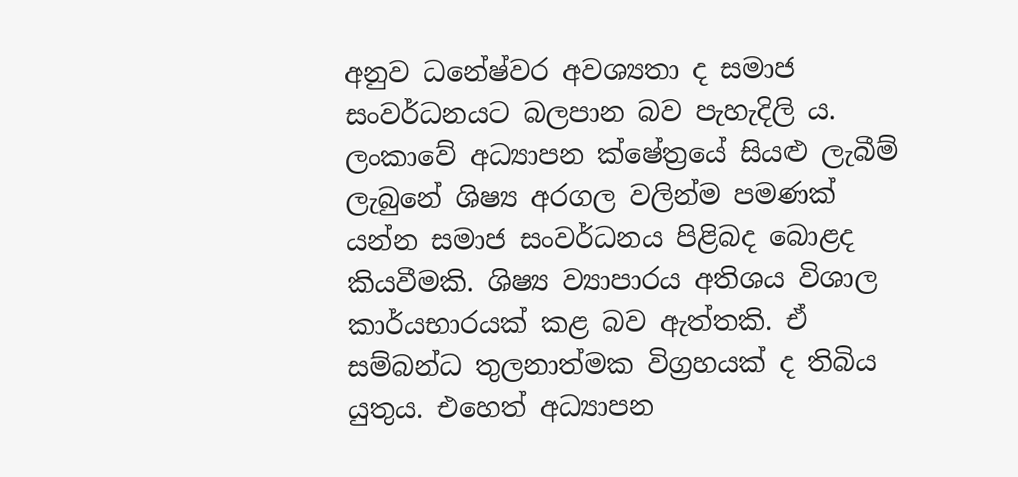අනුව ධනේෂ්වර අවශ්‍යතා ද සමාජ සංවර්ධනයට බලපාන බව පැහැදිලි ය.
ලංකාවේ අධ්‍යාපන ක්ෂේත්‍රයේ සියළු ලැබීම් ලැබුනේ ශිෂ්‍ය අරගල වලින්ම පමණක් යන්න සමාජ සංවර්ධනය පිළිබද බොළද කියවීමකි. ශිෂ්‍ය ව්‍යාපාරය අතිශය විශාල කාර්යභාරයක් කළ බව ඇත්තකි. ඒ සම්බන්ධ තුලනාත්මක විග්‍රහයක් ද තිබිය යුතුය. එහෙත් අධ්‍යාපන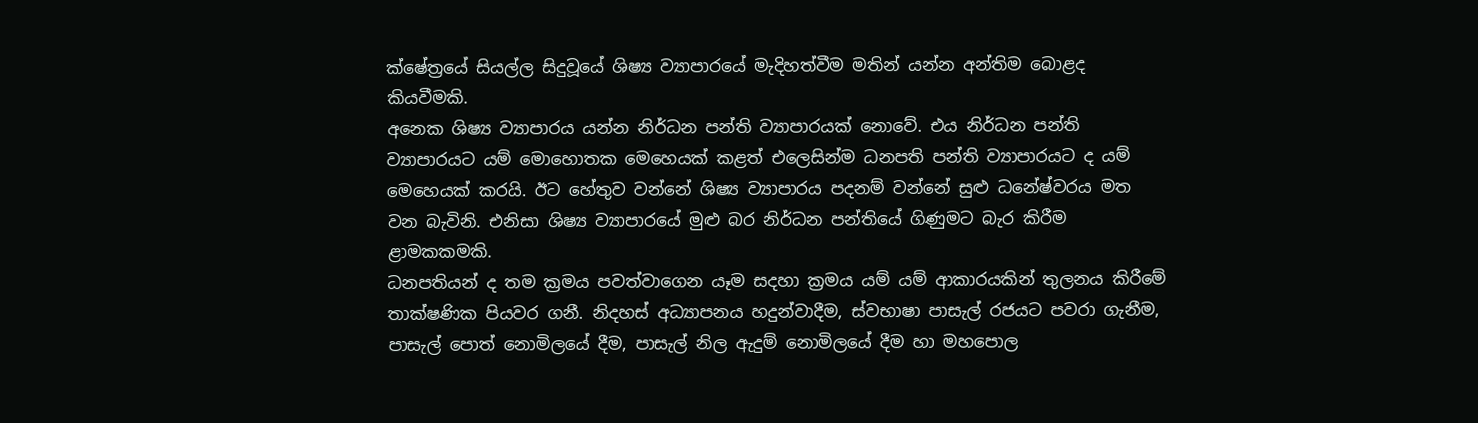ක්ෂේත්‍රයේ සියල්ල සිදුවූයේ ශිෂ්‍ය ව්‍යාපාරයේ මැදිහත්වීම මතින් යන්න අන්තිම බොළද කියවීමකි.
අනෙක ශිෂ්‍ය ව්‍යාපාරය යන්න නිර්ධන පන්ති ව්‍යාපාරයක් නොවේ. එය නිර්ධන පන්ති ව්‍යාපාරයට යම් මොහොතක මෙහෙයක් කළත් එලෙසින්ම ධනපති පන්ති ව්‍යාපාරයට ද යම් මෙහෙයක් කරයි. ඊට හේතුව වන්නේ ශිෂ්‍ය ව්‍යාපාරය පදනම් වන්නේ සුළු ධනේෂ්වරය මත වන බැවිනි. එනිසා ශිෂ්‍ය ව්‍යාපාරයේ මුළු බර නිර්ධන පන්තියේ ගිණුමට බැර කිරීම ළාමකකමකි.
ධනපතියන් ද තම ක්‍රමය පවත්වාගෙන යෑම සදහා ක්‍රමය යම් යම් ආකාරයකින් තුලනය කිරීමේ තාක්ෂණික පියවර ගනී. නිදහස් අධ්‍යාපනය හදුන්වාදීම, ස්වභාෂා පාසැල් රජයට පවරා ගැනීම, පාසැල් පොත් නොමිලයේ දීම, පාසැල් නිල ඇදුම් නොමිලයේ දීම හා මහපොල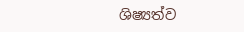ශිෂ්‍යත්ව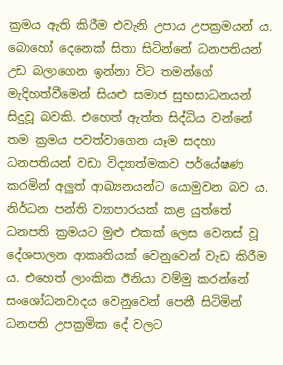ක්‍රමය ඇති කිරීම එවැනි උපාය උපක්‍රමයන් ය. බොහෝ දෙනෙක් සිතා සිටින්නේ ධනපතියන් උඩ බලාගෙන ඉන්නා විට තමන්ගේ මැදිහත්වීමෙන් සියළු සමාජ සුභසාධනයන් සිදුවූ බවකි. එහෙත් ඇත්ත සිද්ධිය වන්නේ තම ක්‍රමය පවත්වාගෙන යෑම සදහා ධනපතියන් වඩා විද්‍යාත්මකව පර්යේෂණ කරමින් අලුත් ආඛ්‍යනයන්ට යොමුවන බව ය.
නිර්ධන පන්ති ව්‍යාපාරයක් කළ යුත්තේ ධනපති ක්‍රමයට මුළු එකක් ලෙස වෙනස් වූ දේශපාලන ආකෘතියක් වෙනුවෙන් වැඩ කිරීම ය. එහෙත් ලාංකික ඊනියා වම්මු කරන්නේ සංශෝධනවාදය වෙනුවෙන් පෙනී සිටිමින් ධනපති උපක්‍රමික දේ වලට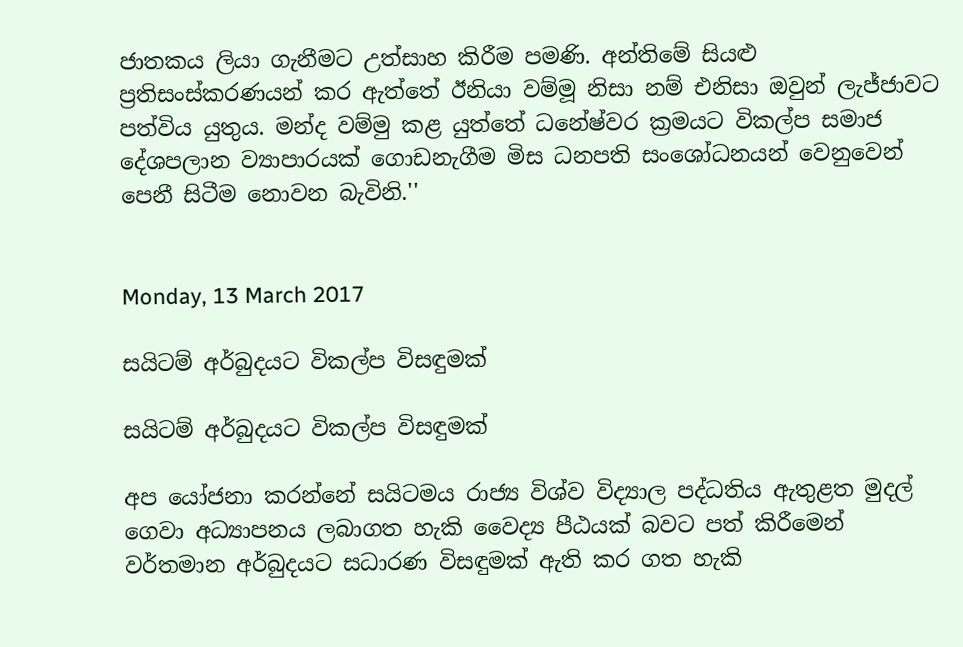ජාතකය ලියා ගැනීමට උත්සාහ කිරීම පමණි. අන්තිමේ සියළු ප්‍රතිසංස්කරණයන් කර ඇත්තේ ඊනියා වම්මූ නිසා නම් එනිසා ඔවුන් ලැජ්ජාවට පත්විය යුතුය. මන්ද වම්මු කළ යුත්තේ ධනේෂ්වර ක්‍රමයට විකල්ප සමාජ දේශපලාන ව්‍යාපාරයක් ගොඩනැගීම මිස ධනපති සංශෝධනයන් වෙනුවෙන් පෙනී සිටීම නොවන බැවිනි.''


Monday, 13 March 2017

සයිටම් අර්බුදයට විකල්ප විසඳුමක්

සයිටම් අර්බුදයට විකල්ප විසඳුමක්

අප යෝජනා කරන්නේ සයිටමය රාජ්‍ය විශ්ව විද්‍යාල පද්ධතිය ඇතුළත මුදල් ගෙවා අධ්‍යාපනය ලබාගත හැකි වෛද්‍ය පීඨයක් බවට පත් කිරීමෙන් වර්තමාන අර්බුදයට සධාරණ විසඳුමක් ඇති කර ගත හැකි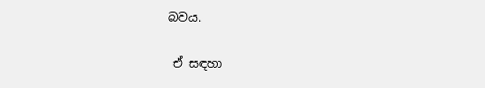බවය.

 ඒ සඳහා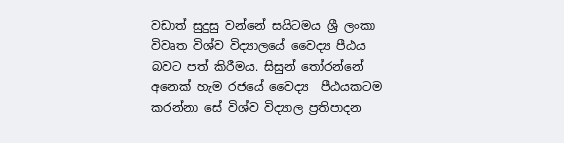වඩාත් සුදුසු වන්නේ සයිටමය ශ්‍රී ලංකා විවෘත විශ්ව විද්‍යාලයේ වෛද්‍ය පීඨය බවට පත් කිරීමය. සිසුන් තෝරන්නේ අනෙක් හැම රජයේ වෛද්‍ය  පීඨයකටම කරන්නා සේ විශ්ව විද්‍යාල ප්‍රතිපාදන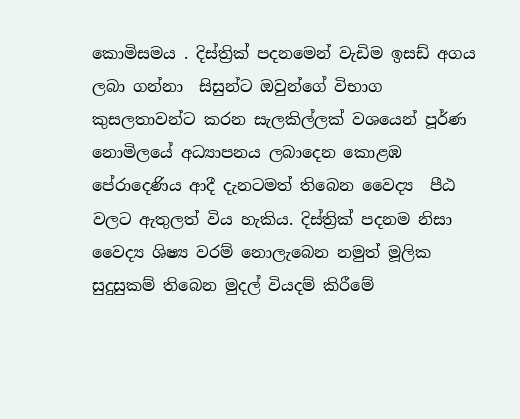කොමිසමය . දිස්ත්‍රික් පදනමෙන් වැඩිම ඉසඩ් අගය ලබා ගන්නා  සිසුන්ට ඔවුන්ගේ විභාග කුසලතාවන්ට කරන සැලකිල්ලක් වශයෙන් පූර්ණ නොමිලයේ අධ්‍යාපනය ලබාදෙන කොළඹ පේරාදෙණිය ආදී දැනටමත් තිබෙන වෛද්‍ය  පීඨ වලට ඇතුලත් විය හැකිය. දිස්ත්‍රික් පදනම නිසා වෛද්‍ය ශිෂ්‍ය වරම් නොලැබෙන නමුත් මූලික සුදුසුකම් තිබෙන මුදල් වියදම් කිරීමේ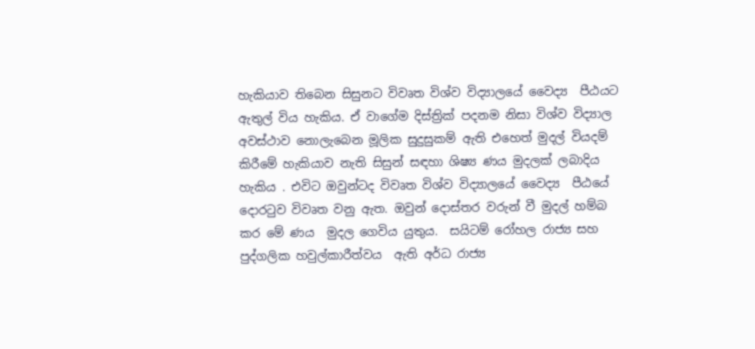හැකියාව තිබෙන සිසුනට විවෘත විශ්ව විද්‍යාලයේ වෛද්‍ය  පීඨයට ඇතුල් විය හැකිය. ඒ වාගේම දිස්ත්‍රික් පදනම නිසා විශ්ව විද්‍යාල අවස්ථාව නොලැබෙන මූලික සුදුසුකම් ඇති එහෙත් මුදල් වියදම් කිරීමේ හැකියාව නැති සිසුන් සඳහා ශිෂ්‍ය ණය මුදලක් ලබාදිය හැකිය . එවිට ඔවුන්ටද විවෘත විශ්ව විද්‍යාලයේ වෛද්‍ය  පීඨයේ දොරටුව විවෘත වනු ඇත. ඔවුන් දොස්තර වරුන් වී මුදල් හම්බ කර මේ ණය  මුදල ගෙවිය යුතුය.  සයිටම් රෝහල රාජ්‍ය සහ පුද්ගලික හවුල්කාරීත්වය  ඇති අර්ධ රාජ්‍ය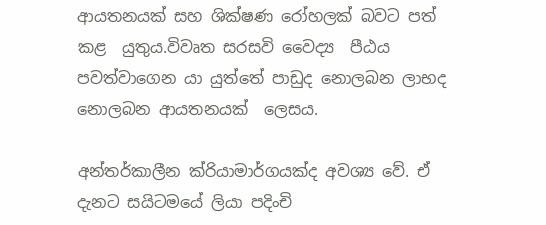ආයතනයක් සහ ශික්ෂණ රෝහලක් බවට පත් කළ  යුතුය.විවෘත සරසවි වෛද්‍ය  පීඨය පවත්වාගෙන යා යුත්තේ පාඩුද නොලබන ලාභද නොලබන ආයතනයක්  ලෙසය.

අන්තර්කාලීන ක්රියාමාර්ගයක්ද අවශ්‍ය වේ. ඒ දැනට සයිටමයේ ලියා පදිංචි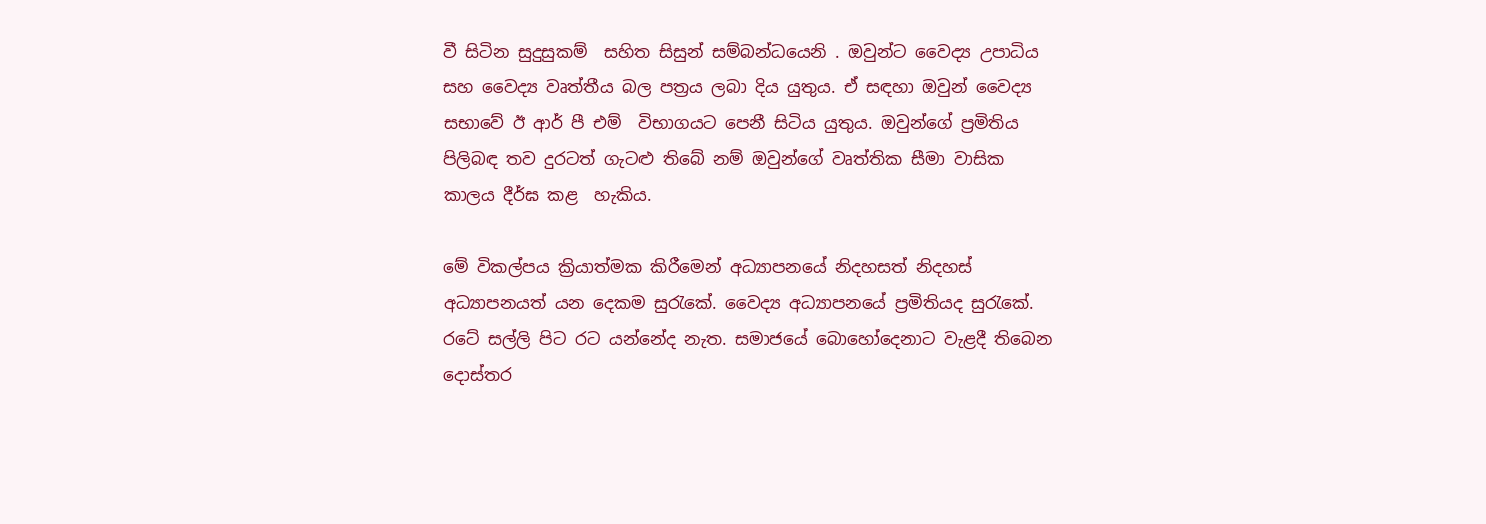වී සිටින සුදුසුකම්  සහිත සිසුන් සම්බන්ධයෙනි . ඔවුන්ට වෛද්‍ය උපාධිය සහ වෛද්‍ය වෘත්තීය බල පත්‍රය ලබා දිය යුතුය. ඒ සඳහා ඔවුන් වෛද්‍ය සභාවේ ඊ ආර් පී එම්  විභාගයට පෙනී සිටිය යුතුය. ඔවුන්ගේ ප්‍රමිතිය පිලිබඳ තව දුරටත් ගැටළු තිබේ නම් ඔවුන්ගේ වෘත්තික සීමා වාසික කාලය දීර්ඝ කළ  හැකිය.

මේ විකල්පය ක්‍රියාත්මක කිරීමෙන් අධ්‍යාපනයේ නිදහසත් නිදහස් අධ්‍යාපනයත් යන දෙකම සුරැකේ. වෛද්‍ය අධ්‍යාපනයේ ප්‍රමිතියද සුරැකේ. රටේ සල්ලි පිට රට යන්නේද නැත. සමාජයේ බොහෝදෙනාට වැළදී තිබෙන දොස්තර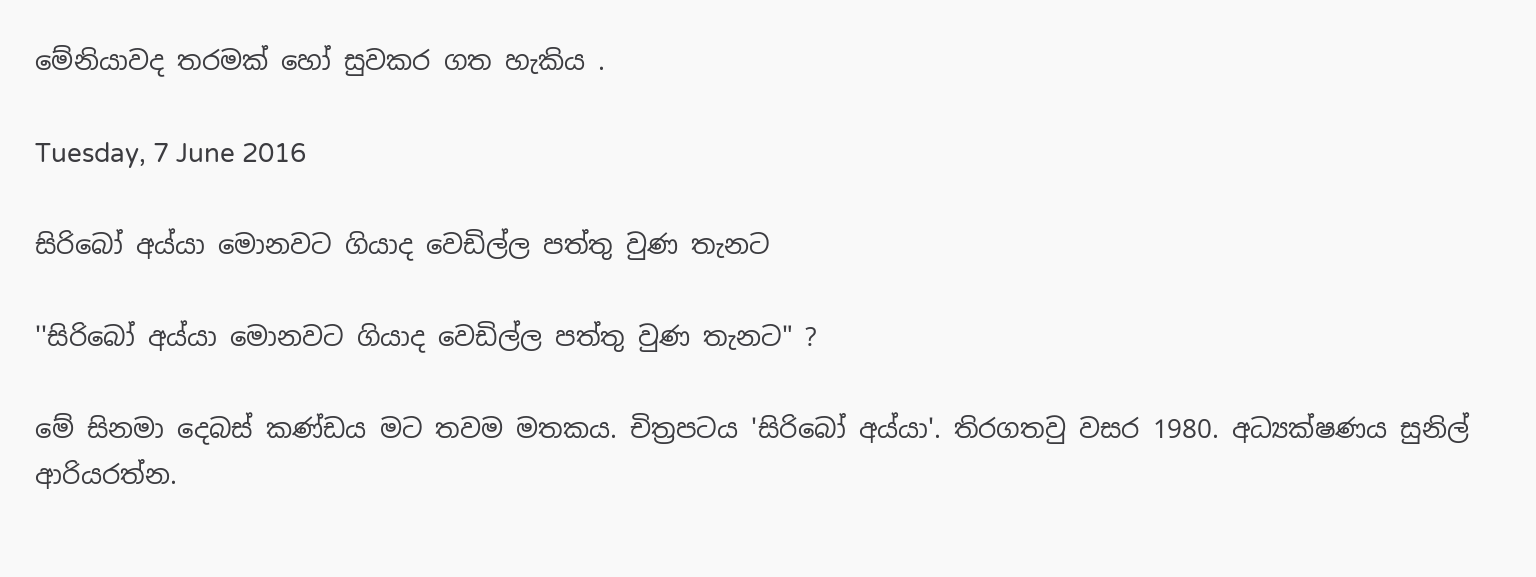මේනියාවද තරමක් හෝ සුවකර ගත හැකිය .

Tuesday, 7 June 2016

සිරිබෝ අය්යා මොනවට ගියාද වෙඩිල්ල පත්තු වුණ තැනට

''සිරිබෝ අය්යා මොනවට ගියාද වෙඩිල්ල පත්තු වුණ තැනට" ?

මේ සිනමා දෙබස් කණ්ඩය මට තවම මතකය. චිත්‍රපටය 'සිරිබෝ අය්යා'. තිරගතවු වසර 1980. අධ්‍යක්ෂණය සුනිල් ආරියරත්න.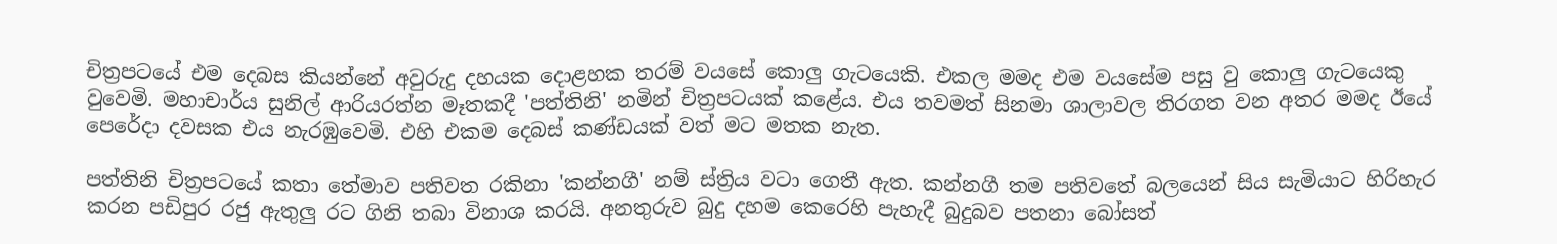චිත්‍රපටයේ එම දෙබස කියන්නේ අවුරුදු දහයක දොළහක තරම් වයසේ කොලු ගැටයෙකි. එකල මමද එම වයසේම පසු වු කොලු ගැටයෙකු වුවෙමි. මහාචාර්ය සුනිල් ආරියරත්න මෑතකදී 'පත්තිනි' නමින් චිත්‍රපටයක් කළේය. එය තවමත් සිනමා ශාලාවල තිරගත වන අතර මමද ඊයේ පෙරේදා දවසක එය නැරඹුවෙමි. එහි එකම දෙබස් කණ්ඩයක් වත් මට මතක නැත.

පත්තිනි චිත්‍රපටයේ කතා තේමාව පතිවත රකිනා 'කන්නගී' නම් ස්ත්‍රිය වටා ගෙතී ඇත. කන්නගී තම පතිවතේ බලයෙන් සිය සැමියාට හිරිහැර කරන පඩිපුර රජු ඇතුලු රට ගිනි තබා විනාශ කරයි. අනතුරුව බුදු දහම කෙරෙහි පැහැදී බුදුබව පතනා බෝසත්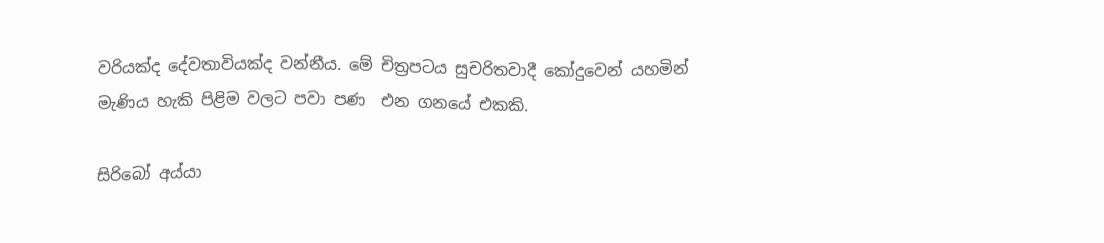වරියක්ද දේවතාවියක්ද වන්නීය. මේ චිත්‍රපටය සුචරිතවාදී කෝදුවෙන් යහමින් මැණිය හැකි පිළිම වලට පවා පණ  එන ගනයේ එකකි.

සිරිබෝ අය්යා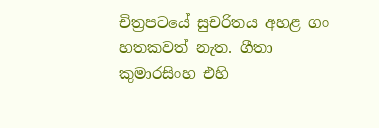චිත්‍රපටයේ සුචරිතය අහළ ගං හතකවත් නැත. ගීතා කුමාරසිංහ එහි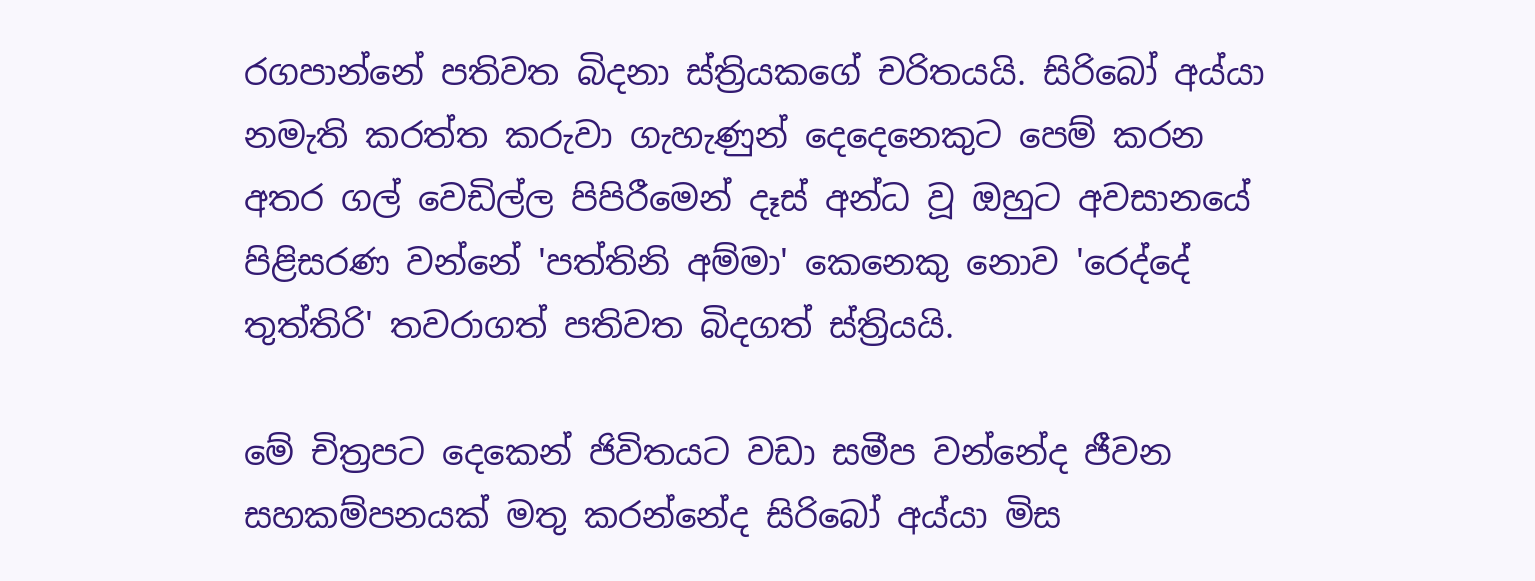රගපාන්නේ පතිවත බිදනා ස්ත්‍රියකගේ චරිතයයි. සිරිබෝ අය්යා නමැති කරත්ත කරුවා ගැහැණුන් දෙදෙනෙකුට පෙම් කරන අතර ගල් වෙඩිල්ල පිපිරීමෙන් දෑස් අන්ධ වූ ඔහුට අවසානයේ පිළිසරණ වන්නේ 'පත්තිනි අම්මා' කෙනෙකු නොව 'රෙද්දේ තුත්තිරි' තවරාගත් පතිවත බිදගත් ස්ත්‍රියයි.

මේ චිත්‍රපට දෙකෙන් ජිවිතයට වඩා සමීප වන්නේද ජීවන සහකම්පනයක් මතු කරන්නේද සිරිබෝ අය්යා මිස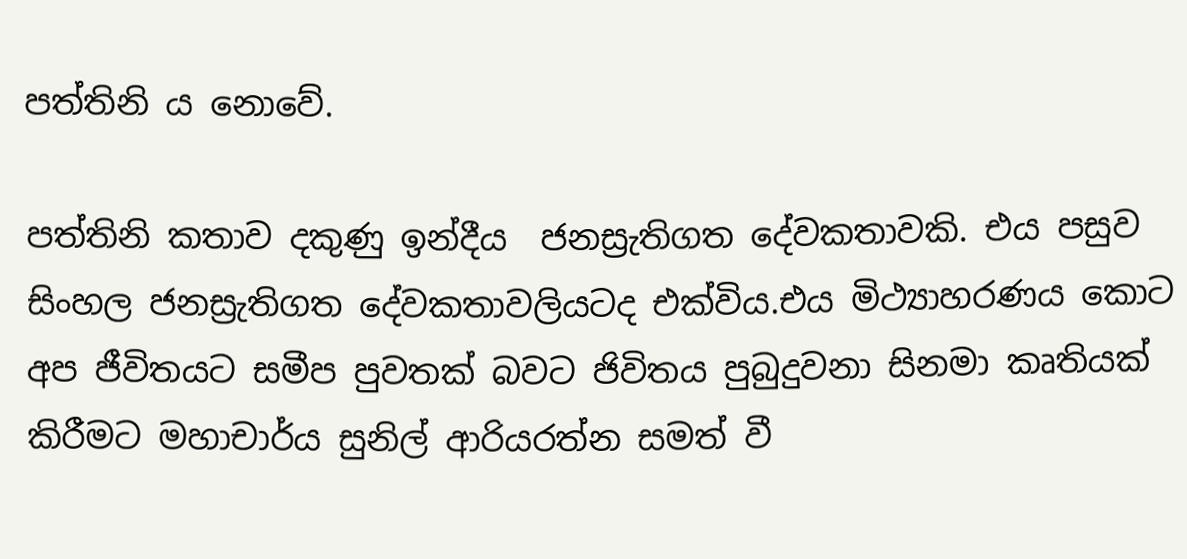පත්තිනි ය නොවේ.

පත්තිනි කතාව දකුණු ඉන්දීය  ජනස්‍රැතිගත දේවකතාවකි. එය පසුව සිංහල ජනස්‍රැතිගත දේවකතාවලියටද එක්විය.එය මිථ්‍යාහරණය කොට අප ජීවිතයට සමීප පුවතක් බවට ජිවිතය පුබුදුවනා සිනමා කෘතියක් කිරීමට මහාචාර්ය සුනිල් ආරියරත්න සමත් වී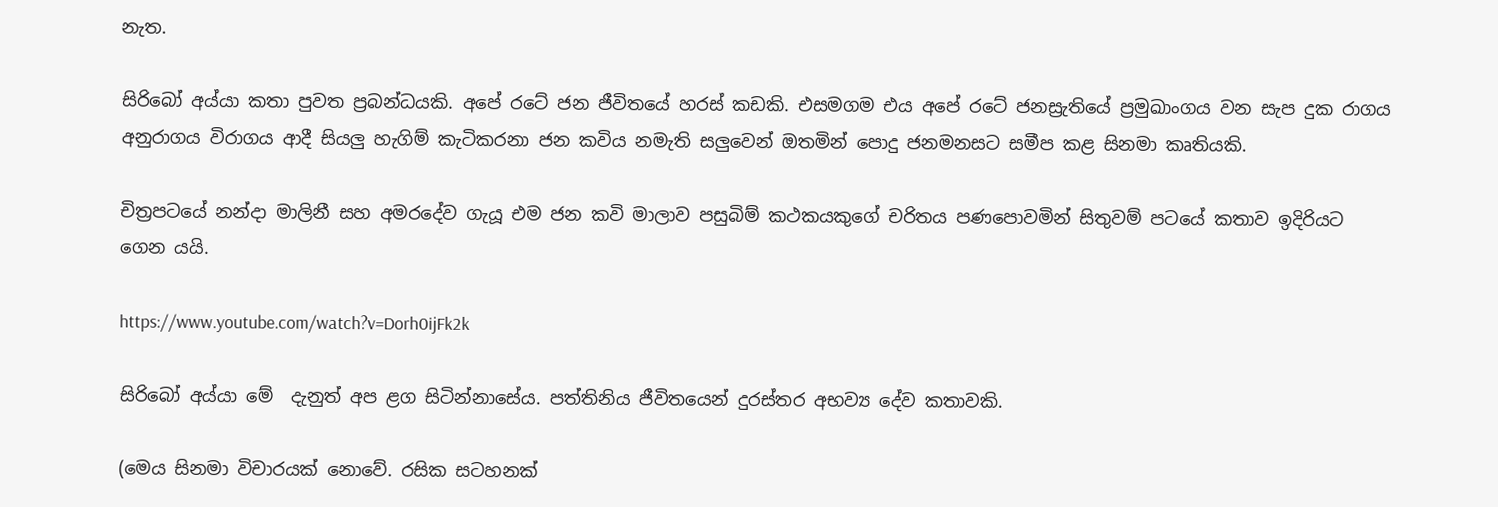නැත.

සිරිබෝ අය්යා කතා පුවත ප්‍රබන්ධයකි. අපේ රටේ ජන ජීවිතයේ හරස් කඩකි. එසමගම එය අපේ රටේ ජනස්‍රැතියේ ප්‍රමුඛාංගය වන සැප දුක රාගය අනුරාගය විරාගය ආදී සියලු හැගිම් කැටිකරනා ජන කවිය නමැති සලුවෙන් ඔතමින් පොදු ජනමනසට සමීප කළ සිනමා කෘතියකි.

චිත්‍රපටයේ නන්දා මාලිනී සහ අමරදේව ගැයූ එම ජන කවි මාලාව පසුබිම් කථකයකුගේ චරිතය ප‍‍ණපොවමින් සිතුවම් පටයේ කතාව ඉදිරියට ගෙන යයි.

https://www.youtube.com/watch?v=Dorh0ijFk2k

සිරිබෝ අය්යා මේ  දැනුත් අප ළග සිටින්නාසේය. පත්තිනිය ජීවිතයෙන් දුරස්තර අභව්‍ය දේව කතාවකි.

(මෙය සිනමා විචාරයක් නොවේ. රසික සටහනක්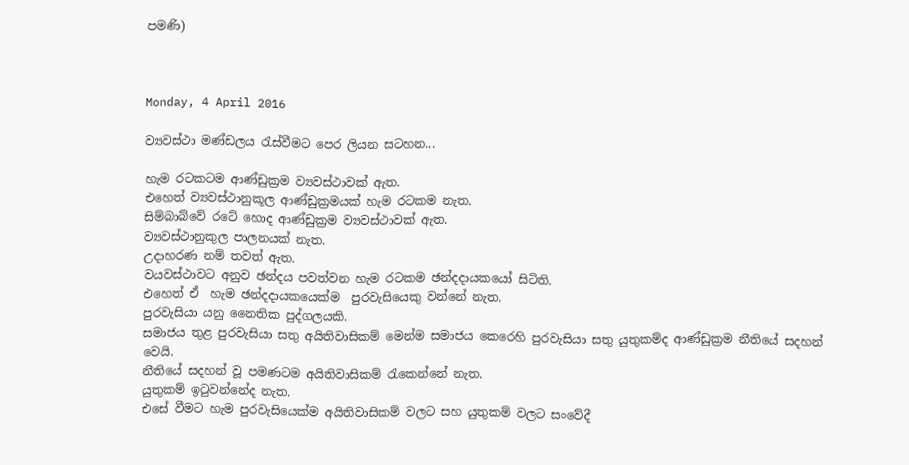පමණි)



Monday, 4 April 2016

ව්‍යවස්ථා මණ්ඩලය රැස්වීමට පෙර ලියන සටහන...

හැම රටකටම ආණ්ඩුක්‍රම ව්‍යවස්ථාවක් ඇත.
එහෙත් ව්‍යවස්ථානුකූල ආණ්ඩුක්‍රමයක් හැම රටකම නැත.
සිම්බාබ්වේ රටේ හොද ආණ්ඩුක්‍රම ව්‍යවස්ථාවක් ඇත.
ව්‍යවස්ථානුකුල පාලනයක් නැත.
උදාහරණ නම් තවත් ඇත.
වයවස්ථාවට අනුව ඡන්දය පවත්වන හැම රටකම ඡන්දදායකයෝ සිටිති.
එහෙත් ඒ  හැම ඡන්දදායකයෙක්ම  පුරවැසියෙකු වන්නේ නැත.
පුරවැසියා යනු නෛතික පුද්ගලයකි.
සමාජය තුළ පුරවැසියා සතු අයිතිවාසිකම් මෙන්ම සමාජය කෙරෙහි පුරවැසියා සතු යුතුකම්ද ආණ්ඩුක්‍රම නීතියේ සදහන් වෙයි.
නීතියේ සදහන් වූ පමණටම අයිතිවාසිකම් රැකෙන්නේ නැත.
යුතුකම් ඉටුවන්නේද නැත.
එසේ වීමට හැම පුරවැසියෙක්ම අයිතිවාසිකම් වලට සහ යුතුකම් වලට සංවේදී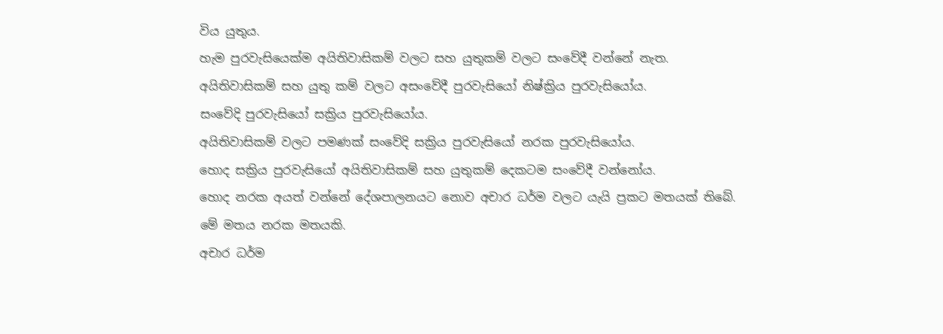විය යුතුය.
හැම පුරවැසියෙක්ම අයිතිවාසිකම් වලට සහ යුතුකම් වලට සංවේදී වන්නේ නැත.
අයිතිවාසිකම් සහ යුතු කම් වලට අසංවේදී පුරවැසියෝ නිෂ්ක්‍රිය පුරවැසියෝය.
සංවේදි පුරවැසියෝ සක්‍රිය පුරවැසියෝය.
අයිතිවාසිකම් වලට පමණක් සංවේදි සක්‍රිය පුරවැසියෝ නරක පුරවැසියෝය.
හොද සක්‍රිය පුරවැසියෝ අයිතිවාසිකම් සහ යුතුකම් දෙකටම සංවේදී වන්නෝය.
හොද නරක අයත් වන්නේ දේශපාලනයට නොව අචාර ධර්ම වලට යැයි ප්‍රකට මතයක් තිබේ.
මේ මතය නරක මතයකි.
අචාර ධර්ම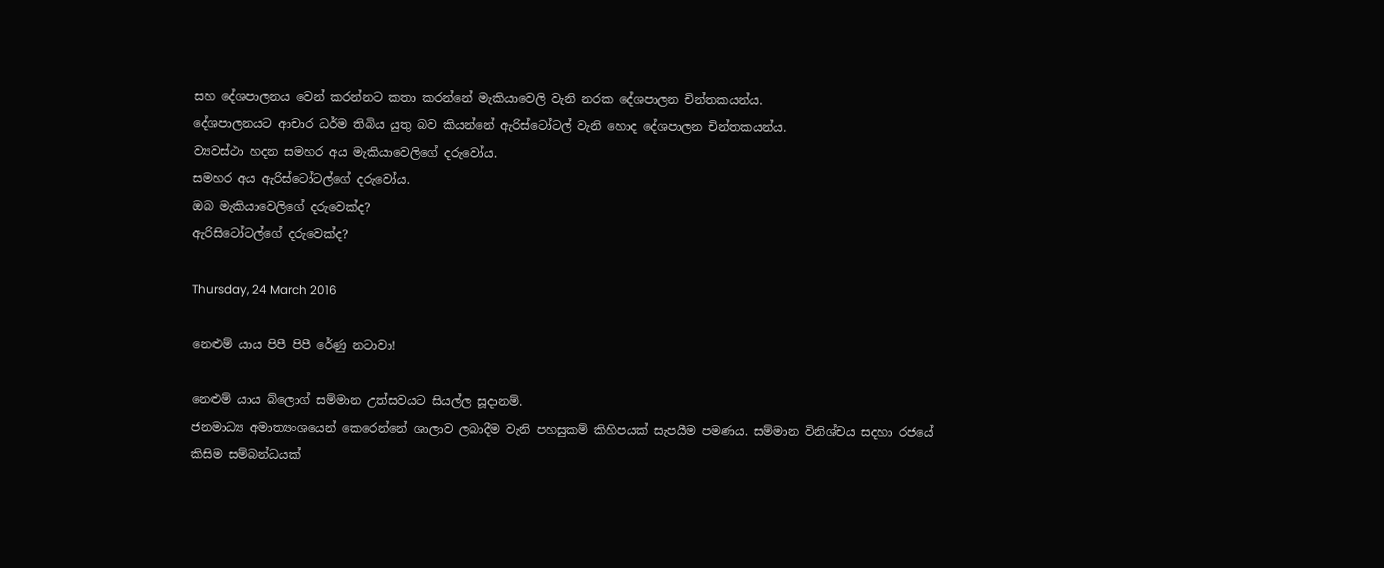සහ දේශපාලනය වෙන් කරන්නට කතා කරන්නේ මැකියාවෙලි වැනි නරක දේශපාලන චින්තකයන්ය.
දේශපාලනයට ආචාර ධර්ම තිබිය යුතු බව කියන්නේ ඇරිස්ටෝටල් වැනි හොද දේශපාලන චින්තකයන්ය.
ව්‍යවස්ථා හදන සමහර අය මැකියාවෙලිගේ දරුවෝය.
සමහර අය ඇරිස්ටෝටල්ගේ දරුවෝය.
ඔබ මැකියාවෙලිගේ දරුවෙක්ද?
ඇරිසිටෝටල්ගේ දරුවෙක්ද?

Thursday, 24 March 2016

නෙළුම් යාය පිපී පිපී රේණු නටාවා!

නෙළුම් යාය බ්ලොග් සම්මාන උත්සවයට සියල්ල සූදානම්.
ජනමාධ්‍ය අමාත්‍යංශයෙන් කෙරෙන්නේ ශාලාව ලබාදීම වැනි පහසුකම් කිහිපයක් සැපයීම පමණය. සම්මාන විනිශ්චය සදහා රජයේ කිසිම සම්බන්ධයක්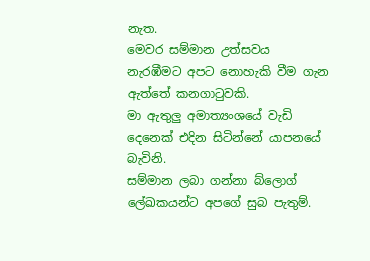නැත.
මෙවර සම්මාන උත්සවය නැර‍‍‍‍‍‍‍‍‍‍‍‍‍‍‍‍‍‍‍‍‍‍‍‍‍‍‍‍‍‍‍‍‍‍‍‍‍‍‍‍‍‍ඹීමට අපට නොහැකි වීම ගැන ඇත්තේ කනගාටුවකි.
මා ඇතුලු අමාත්‍යංශයේ වැඩි දෙනෙක් එදින සිටින්නේ යාපනයේ බැවිනි.
සම්මාන ලබා ගන්නා බ්ලොග් ලේඛකයන්ට අපගේ සුබ පැතුම්.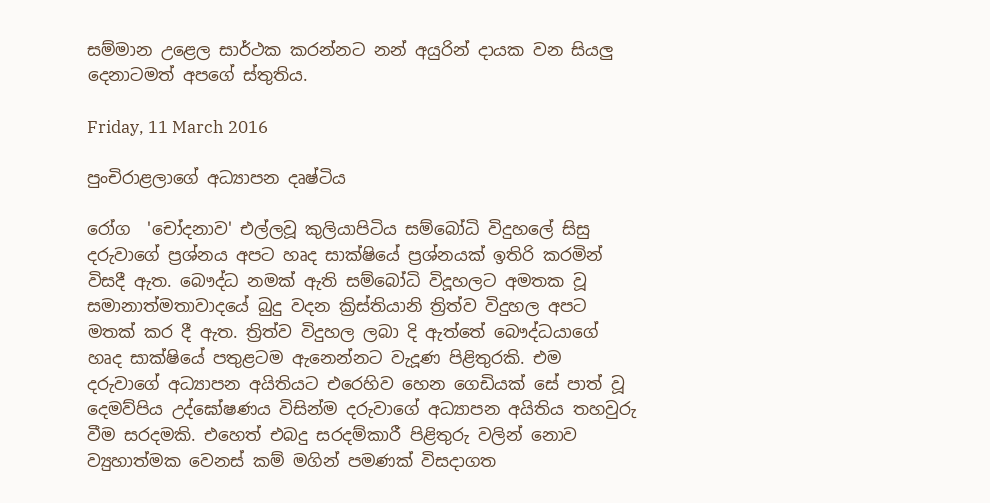සම්මාන උළෙල සාර්ථක කරන්නට නන් අයුරින් දායක වන සියලු දෙනාටමත් අපගේ ස්තුතිය.

Friday, 11 March 2016

පුංචිරාළලාගේ අධ්‍යාපන දෘෂ්ටිය

රෝග  'චෝදනාව' එල්ලවූ කුලියාපිටිය සම්බෝධි විදුහලේ සිසු දරුවාගේ ප්‍රශ්නය අපට හෘද සාක්ෂියේ ප්‍රශ්නයක් ඉතිරි කරමින් විසදී ඇත. බෞද්ධ නමක් ඇති සම්බෝධි විදූහලට අමතක වූ සමානාත්මතාවාදයේ බුදු වදන ක්‍රිස්තියානි ත්‍රිත්ව විදුහල අපට මතක් කර දී ඇත. ත්‍රිත්ව විදුහල ලබා දි ඇත්තේ බෞද්ධයාගේ හෘද සාක්ෂියේ පතුළටම ඇනෙන්නට වැදූණ පිළිතුරකි. එම දරුවාගේ අධ්‍යාපන අයිතියට එරෙහිව හෙන ගෙඩියක් සේ පාත් වූ දෙමව්පිය උද්ඝෝෂණය විසින්ම දරුවාගේ අධ්‍යාපන අයිතිය තහවුරු වීම සරදමකි. එහෙත් එබදු සරදම්කාරී පිළිතුරු වලින් නොව ව්‍යුහාත්මක වෙනස් කම් මගින් පමණක් විසදාගත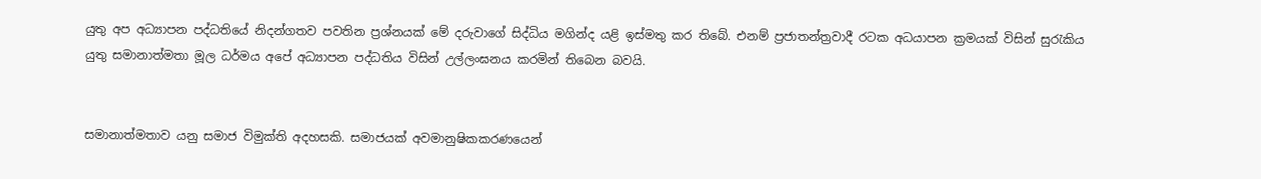යුතු අප අධ්‍යාපන පද්ධතියේ නිදන්ගතව පවතින ප්‍රශ්නයක් මේ දරුවාගේ සිද්ධිය මගින්ද යළි ඉස්මතු කර තිබේ. එනම් ප්‍රජාතන්ත්‍රවාදී රටක අධයාපන ක්‍රමයක් විසින් සුරැකිය යුතු සමානාත්මතා මූල ධර්මය අපේ අධ්‍යාපන පද්ධතිය විසින් උල්ලංඝනය කරමින් තිබෙන බවයි.


සමානාත්මතාව යනු සමාජ විමුක්ති අදහසකි. සමාජයක් අවමානුෂිකකරණයෙන්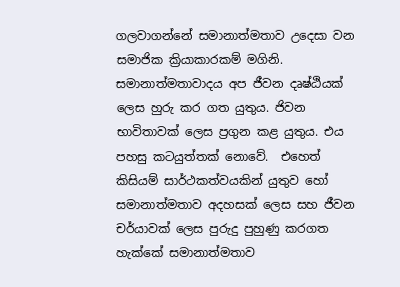ගලවාගන්නේ සමානාත්මතාව උදෙසා වන සමාජික ක්‍රියාකාරකම් මගිනි. සමානාත්මතාවාදය අප ජීවන දෘෂ්ඨියක් ලෙස හුරු කර ගත යුතුය. ජිවන භාවිතාවක් ලෙස ප්‍රගුන කළ යුතුය. එය පහසු කටයුත්තක් නොවේ.  එහෙත් කිසියම් සාර්ථකත්වයකින් යුතුව හෝ සමානාත්මතාව අදහසක් ලෙස සහ ජීවන චර්යාවක් ලෙස පුරුදු පුහුණු කරගත හැක්කේ සමානාත්මතාව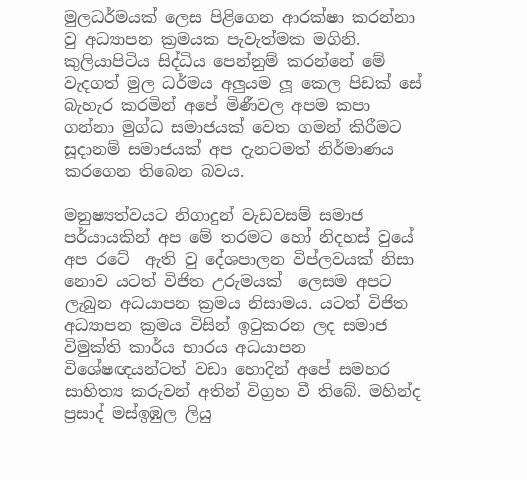මුලධර්මයක් ලෙස පිළිගෙන ආරක්ෂා කරන්නා වු අධ්‍යාපන ක්‍රමයක පැවැත්මක මගිනි. කුලියාපිටිය සිද්ධිය පෙන්නුම් කරන්නේ මේ වැදගත් මුල ධර්මය අලුයම ලූ කෙල පිඩක් සේ බැහැර කරමින් අපේ මිණීවල අපම කපා ගන්නා මුග්ධ සමාජයක් වෙත ගමන් කිරීමට සූදානම් සමාජයක් අප දැනටමත් නිර්මාණය කරගෙන තිබෙන බවය.

මනුෂ්‍යත්වයට නිගාදුන් වැඩවසම් සමාජ පර්යායකින් අප මේ තරමට හෝ නිදහස් වුයේ අප රටේ  ඇති වු දේශපාලන විප්ලවයක් නිසා නොව යටත් විජිත උරුමයක්  ලෙසම අපට ලැබුන අධයාපන ක්‍රමය නිසාමය. යටත් විජිත අධ්‍යාපන ක්‍රමය විසින් ඉටුකරන ලද සමාජ  විමුක්ති කාර්ය භාරය අධයාපන විශේෂඥයන්ටත් වඩා හොදින් අපේ සමහර සාහිත්‍ය කරුවන් අතින් විග්‍රහ වී තිබේ. මහින්ද ප්‍රසාද් මස්ඉඹුල ලියු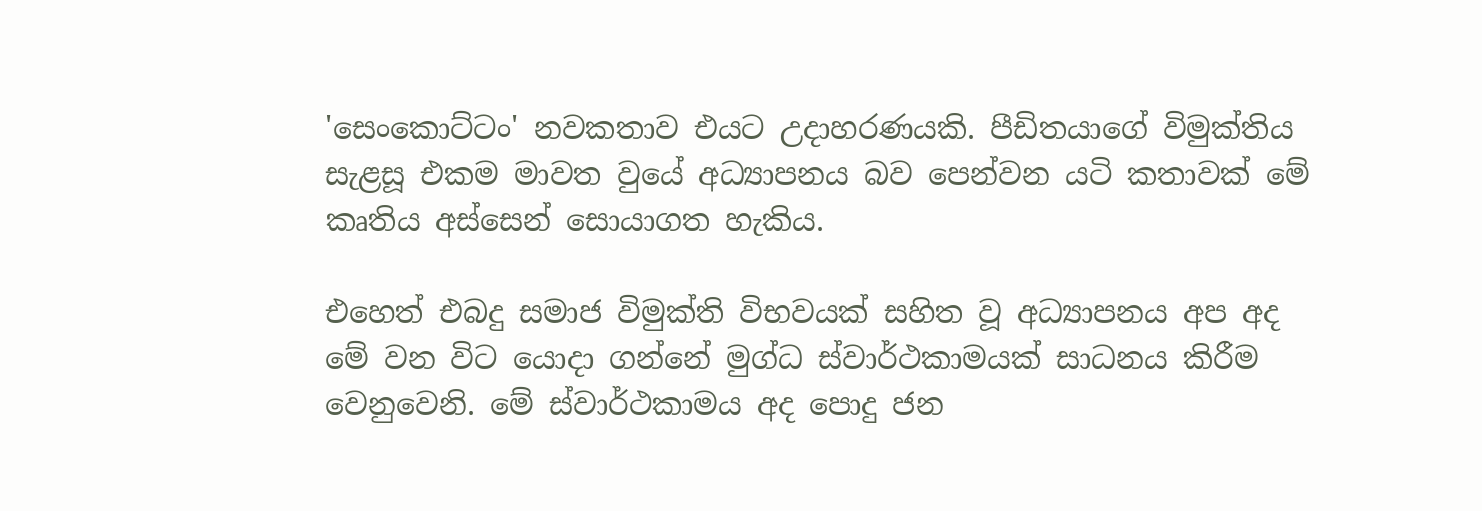'සෙංකොට්ටං' නවකතාව එයට උදාහරණයකි. පීඩිතයාගේ විමුක්තිය සැළසූ එකම මාවත වුයේ අධ්‍යාපනය බව පෙන්වන යටි කතාවක් මේ කෘතිය අස්සෙන් සොයාගත හැකිය.

එහෙත් එබදු සමාජ විමුක්ති විභවයක් සහිත වූ අධ්‍යාපනය අප අද මේ වන විට යොදා ගන්නේ මුග්ධ ස්වාර්ථකාමයක් සාධනය කිරීම වෙනුවෙනි. මේ ස්වාර්ථකාමය අද පොදු ජන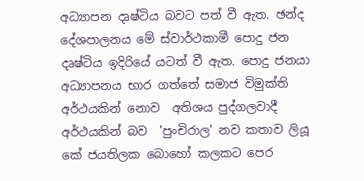අධ්‍යාපන දෘෂ්ටිය බවට පත් වී ඇත. ඡන්ද දේශපාලනය මේ ස්වාර්ථකාමී පොදු ජන දෘෂ්ටිය ඉදිරියේ යටත් වී ඇත. පොදු ජනයා අධ්‍යාපනය භාර ගත්තේ සමාජ විමුක්ති අර්ථයකින් නොව  අතිශය පුද්ගලවාදී අර්ථයකින් බව  'පුංචිරාල' නව කතාව ලියූ කේ ජයතිලක බොහෝ කලකට පෙර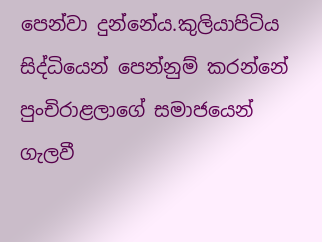පෙන්වා දුන්නේය.කුලියාපිටිය සිද්ධියෙන් පෙන්නුම් කරන්නේ පුංචිරාළලාගේ සමාජයෙන් ගැලවී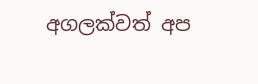අගලක්වත් අප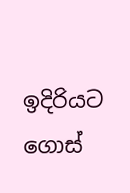ඉදිරියට ගොස්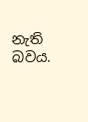නැති බවය.